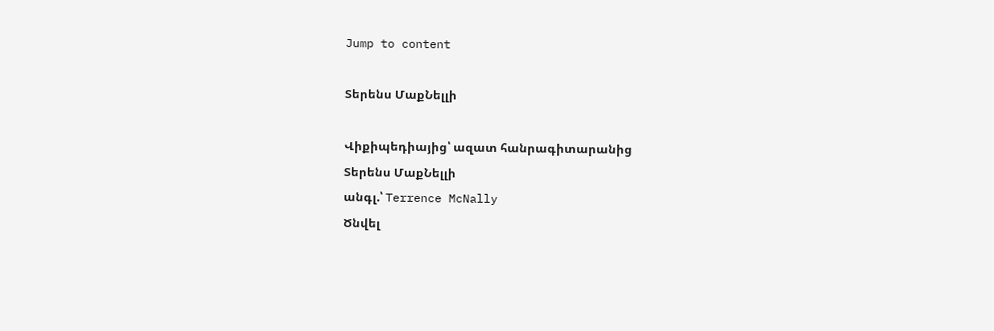Jump to content

Տերենս ՄաքՆելլի

Վիքիպեդիայից՝ ազատ հանրագիտարանից
Տերենս ՄաքՆելլի
անգլ.՝ Terrence McNally
Ծնվել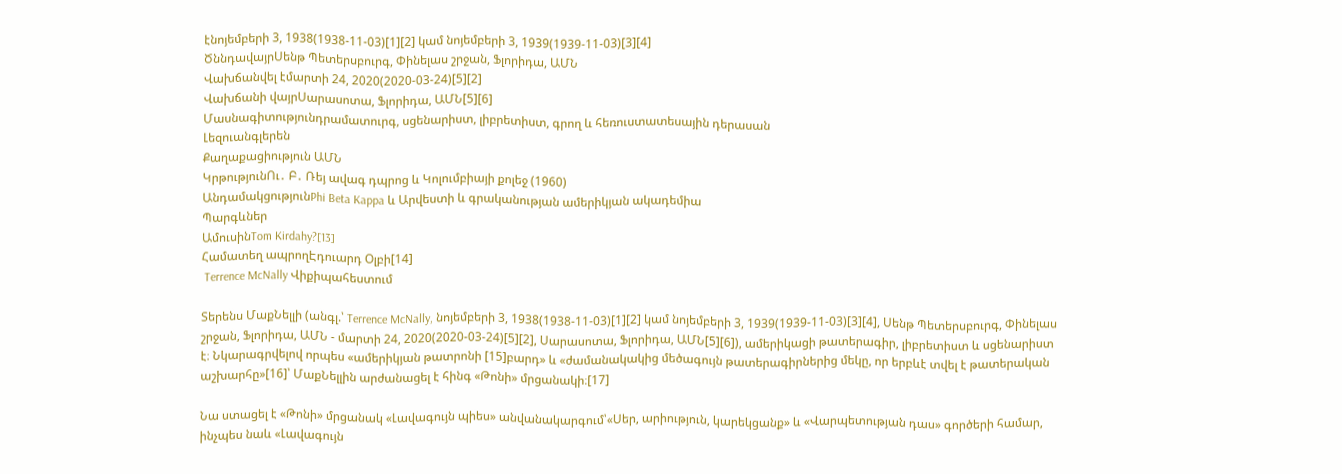էնոյեմբերի 3, 1938(1938-11-03)[1][2] կամ նոյեմբերի 3, 1939(1939-11-03)[3][4]
ԾննդավայրՍենթ Պետերսբուրգ, Փինելաս շրջան, Ֆլորիդա, ԱՄՆ
Վախճանվել էմարտի 24, 2020(2020-03-24)[5][2]
Վախճանի վայրՍարասոտա, Ֆլորիդա, ԱՄՆ[5][6]
Մասնագիտությունդրամատուրգ, սցենարիստ, լիբրետիստ, գրող և հեռուստատեսային դերասան
Լեզուանգլերեն
Քաղաքացիություն ԱՄՆ
ԿրթությունՈւ․ Բ․ Ռեյ ավագ դպրոց և Կոլումբիայի քոլեջ (1960)
ԱնդամակցությունPhi Beta Kappa և Արվեստի և գրականության ամերիկյան ակադեմիա
Պարգևներ
ԱմուսինTom Kirdahy?[13]
Համատեղ ապրողԷդուարդ Օլբի[14]
 Terrence McNally Վիքիպահեստում

Տերենս ՄաքՆելլի (անգլ.՝ Terrence McNally, նոյեմբերի 3, 1938(1938-11-03)[1][2] կամ նոյեմբերի 3, 1939(1939-11-03)[3][4], Սենթ Պետերսբուրգ, Փինելաս շրջան, Ֆլորիդա, ԱՄՆ - մարտի 24, 2020(2020-03-24)[5][2], Սարասոտա, Ֆլորիդա, ԱՄՆ[5][6]), ամերիկացի թատերագիր, լիբրետիստ և սցենարիստ է։ Նկարագրվելով որպես «ամերիկյան թատրոնի [15]բարդ» և «ժամանակակից մեծագույն թատերագիրներից մեկը, որ երբևէ տվել է թատերական աշխարհը»[16]՝ ՄաքՆելլին արժանացել է հինգ «Թոնի» մրցանակի։[17]

Նա ստացել է «Թոնի» մրցանակ «Լավագույն պիես» անվանակարգում՝«Սեր, արիություն, կարեկցանք» և «Վարպետության դաս» գործերի համար, ինչպես նաև «Լավագույն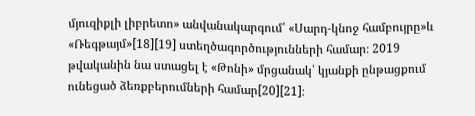մյուզիքլի լիբրետո» անվանակարգում՝ «Սարդ-կնոջ համբույրը»և «Ռեգթայմ»[18][19] ստեղծագործությունների համար։ 2019 թվականին նա ստացել է «Թոնի» մրցանակ՝ կյանքի ընթացքում ունեցած ձեռքբերումների համար[20][21]։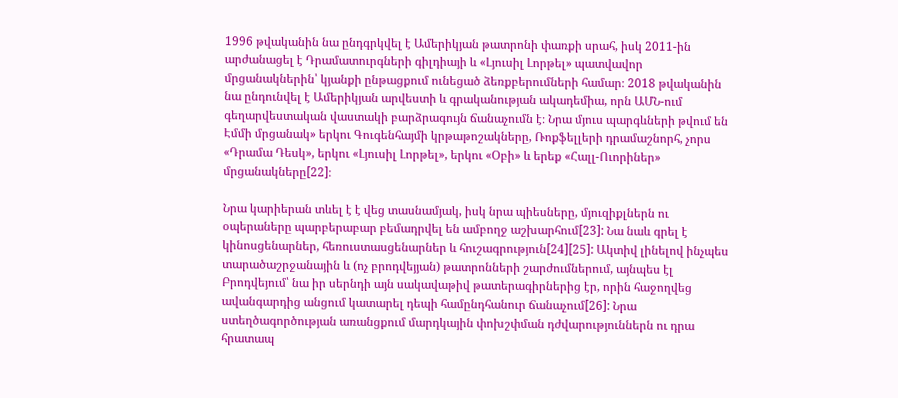1996 թվականին նա ընդգրկվել է Ամերիկյան թատրոնի փառքի սրահ, իսկ 2011-ին արժանացել է Դրամատուրգների գիլդիայի և «Լյուսիլ Լորթել» պատվավոր մրցանակներին՝ կյանքի ընթացքում ունեցած ձեռքբերումների համար։ 2018 թվականին նա ընդունվել է Ամերիկյան արվեստի և գրականության ակադեմիա, որն ԱՄՆ-ում գեղարվեստական վաստակի բարձրագույն ճանաչումն է։ Նրա մյուս պարգևների թվում են Էմմի մրցանակ» երկու Գուգենհայմի կրթաթոշակները, Ռոքֆելլերի դրամաշնորհ, չորս «Դրամա Դեսկ», երկու «Լյուսիլ Լորթել», երկու «Օբի» և երեք «Հալլ-Ուորիներ» մրցանակները[22]։

Նրա կարիերան տևել է է վեց տասնամյակ, իսկ նրա պիեսները, մյուզիքլներն ու օպերաները պարբերաբար բեմադրվել են ամբողջ աշխարհում[23]: Նա նաև գրել է կինոսցենարներ, հեռուստասցենարներ և հուշագրություն[24][25]: Ակտիվ լինելով ինչպես տարածաշրջանային և (ոչ բրոդվեյյան) թատրոնների շարժումներում, այնպես էլ Բրոդվեյում՝ նա իր սերնդի այն սակավաթիվ թատերագիրներից էր, որին հաջողվեց ավանգարդից անցում կատարել դեպի համընդհանուր ճանաչում[26]: Նրա ստեղծագործության առանցքում մարդկային փոխշփման դժվարություններն ու դրա հրատապ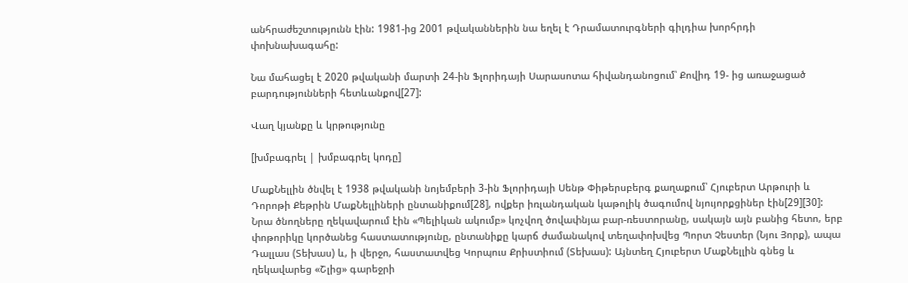անհրաժեշտությունն էին: 1981-ից 2001 թվականներին նա եղել է Դրամատուրգների գիլդիա խորհրդի փոխնախագահը:

Նա մահացել է 2020 թվականի մարտի 24-ին Ֆլորիդայի Սարասոտա հիվանդանոցում՝ Քովիդ 19- ից առաջացած բարդությունների հետևանքով[27]:

Վաղ կյանքը և կրթությունը

[խմբագրել | խմբագրել կոդը]

ՄաքՆելլին ծնվել է 1938 թվականի նոյեմբերի 3-ին Ֆլորիդայի Սենթ Փիթերսբերգ քաղաքում՝ Հյուբերտ Արթուրի և Դորոթի Քեթրին ՄաքՆելլիների ընտանիքում[28], ովքեր իռլանդական կաթոլիկ ծագումով նյույորքցիներ էին[29][30]: Նրա ծնողները ղեկավարում էին «Պելիկան ակումբ» կոչվող ծովափնյա բար-ռեստորանը, սակայն այն բանից հետո, երբ փոթորիկը կործանեց հաստատությունը, ընտանիքը կարճ ժամանակով տեղափոխվեց Պորտ Չեստեր (Նյու Յորք), ապա Դալլաս (Տեխաս) և, ի վերջո, հաստատվեց Կորպուս Քրիստիում (Տեխաս): Այնտեղ Հյուբերտ ՄաքՆելլին գնեց և ղեկավարեց «Շլից» գարեջրի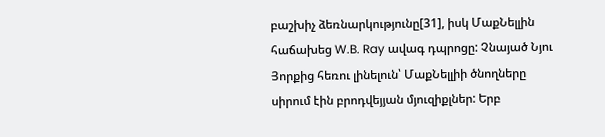բաշխիչ ձեռնարկությունը[31], իսկ ՄաքՆելլին հաճախեց W.B. Ray ավագ դպրոցը: Չնայած Նյու Յորքից հեռու լինելուն՝ ՄաքՆելլիի ծնողները սիրում էին բրոդվեյյան մյուզիքլներ: Երբ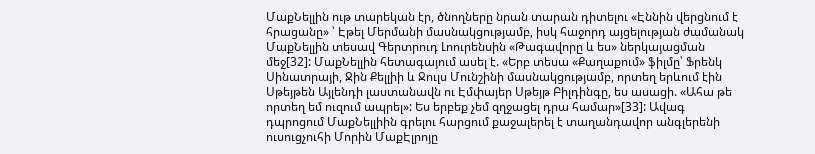ՄաքՆելլին ութ տարեկան էր, ծնողները նրան տարան դիտելու «Էննին վերցնում է հրացանը» ՝ Էթել Մերմանի մասնակցությամբ, իսկ հաջորդ այցելության ժամանակ ՄաքՆելլին տեսավ Գերտրուդ Լոուրենսին «Թագավորը և ես» ներկայացման մեջ[32]: ՄաքՆելլին հետագայում ասել է. «Երբ տեսա «Քաղաքում» ֆիլմը՝ Ֆրենկ Սինատրայի, Ջին Քելլիի և Ջուլս Մունշինի մասնակցությամբ, որտեղ երևում էին Սթեյթեն Այլենդի լաստանավն ու Էմփայեր Սթեյթ Բիլդինգը, ես ասացի. «Ահա թե որտեղ եմ ուզում ապրել»: Ես երբեք չեմ զղջացել դրա համար»[33]: Ավագ դպրոցում ՄաքՆելլիին գրելու հարցում քաջալերել է տաղանդավոր անգլերենի ուսուցչուհի Մորին ՄաքԷլրոյը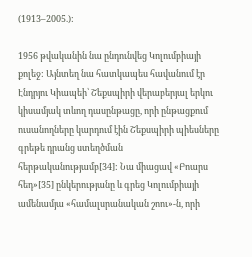(1913–2005.):

1956 թվականին նա ընդունվեց Կոլումբիայի քոլեջ: Այնտեղ նա հատկապես հավանում էր Էնդրյու Կիապեի՝ Շեքսպիրի վերաբերյալ երկու կիսամյակ տևող դասընթացը, որի ընթացքում ուսանողները կարդում էին Շեքսպիրի պիեսները գրեթե դրանց ստեղծման հերթականությամբ[34]: Նա միացավ «Բոարս հեդ»[35] ընկերությանը և գրեց Կոլումբիայի ամենամյա «համալսրանական շոու»-ն, որի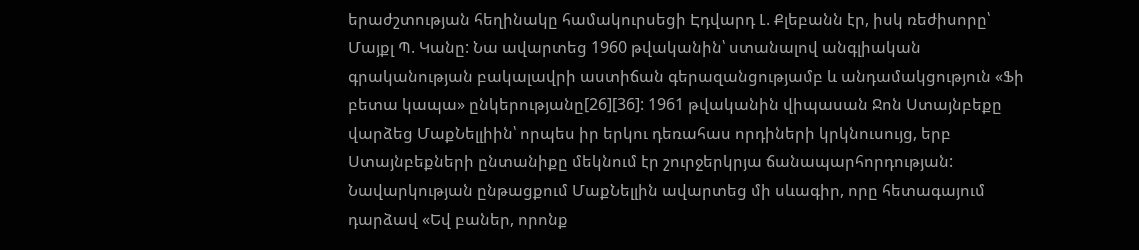երաժշտության հեղինակը համակուրսեցի Էդվարդ Լ. Քլեբանն էր, իսկ ռեժիսորը՝ Մայքլ Պ. Կանը: Նա ավարտեց 1960 թվականին՝ ստանալով անգլիական գրականության բակալավրի աստիճան գերազանցությամբ և անդամակցություն «Ֆի բետա կապա» ընկերությանը[26][36]: 1961 թվականին վիպասան Ջոն Ստայնբեքը վարձեց ՄաքՆելլիին՝ որպես իր երկու դեռահաս որդիների կրկնուսույց, երբ Ստայնբեքների ընտանիքը մեկնում էր շուրջերկրյա ճանապարհորդության: Նավարկության ընթացքում ՄաքՆելլին ավարտեց մի սևագիր, որը հետագայում դարձավ «Եվ բաներ, որոնք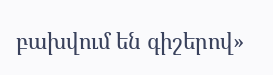բախվում են գիշերով»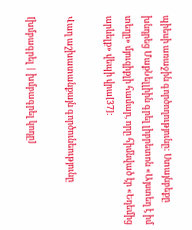պիեսի առաջին գործողությունը: Ստայնբեքը խնդրեց ՄաքՆելլիին գրել լիբրետոն «Այստեղ է իմ տեղը» մյուզիքլի համար, որը հիմնված էր «Եդեմից արևելք» վեպի վրա[37]:

Վաղ աշխատանքայն գործունեությունը

[խմբագրել | խմբագրել կոդը]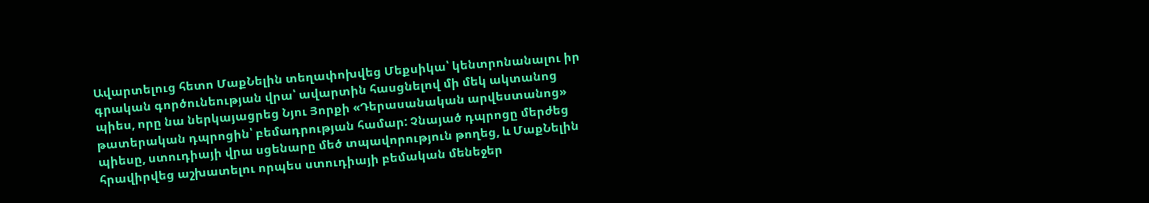Ավարտելուց հետո ՄաքՆելին տեղափոխվեց Մեքսիկա՝ կենտրոնանալու իր գրական գործունեության վրա՝ ավարտին հասցնելով մի մեկ ակտանոց պիես, որը նա ներկայացրեց Նյու Յորքի «Դերասանական արվեստանոց» թատերական դպրոցին՝ բեմադրության համար: Չնայած դպրոցը մերժեց պիեսը, ստուդիայի վրա սցենարը մեծ տպավորություն թողեց, և ՄաքՆելին հրավիրվեց աշխատելու որպես ստուդիայի բեմական մենեջեր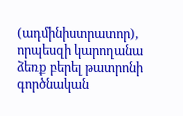(ադմինիստրատոր), որպեսզի կարողանա ձեռք բերել թատրոնի գործնական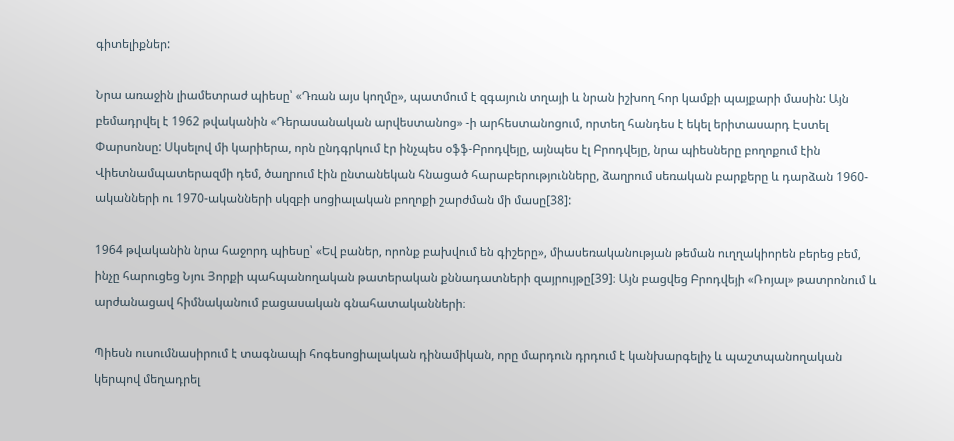գիտելիքներ:

Նրա առաջին լիամետրաժ պիեսը՝ «Դռան այս կողմը», պատմում է զգայուն տղայի և նրան իշխող հոր կամքի պայքարի մասին: Այն բեմադրվել է 1962 թվականին «Դերասանական արվեստանոց» -ի արհեստանոցում, որտեղ հանդես է եկել երիտասարդ Էստել Փարսոնսը: Սկսելով մի կարիերա, որն ընդգրկում էր ինչպես օֆֆ-Բրոդվեյը, այնպես էլ Բրոդվեյը, նրա պիեսները բողոքում էին Վիետնամպատերազմի դեմ, ծաղրում էին ընտանեկան հնացած հարաբերությունները, ձաղրում սեռական բարքերը և դարձան 1960-ականների ու 1970-ականների սկզբի սոցիալական բողոքի շարժման մի մասը[38]:

1964 թվականին նրա հաջորդ պիեսը՝ «Եվ բաներ, որոնք բախվում են գիշերը», միասեռականության թեման ուղղակիորեն բերեց բեմ, ինչը հարուցեց Նյու Յորքի պահպանողական թատերական քննադատների զայրույթը[39]։ Այն բացվեց Բրոդվեյի «Ռոյալ» թատրոնում և արժանացավ հիմնականում բացասական գնահատականների։

Պիեսն ուսումնասիրում է տագնապի հոգեսոցիալական դինամիկան, որը մարդուն դրդում է կանխարգելիչ և պաշտպանողական կերպով մեղադրել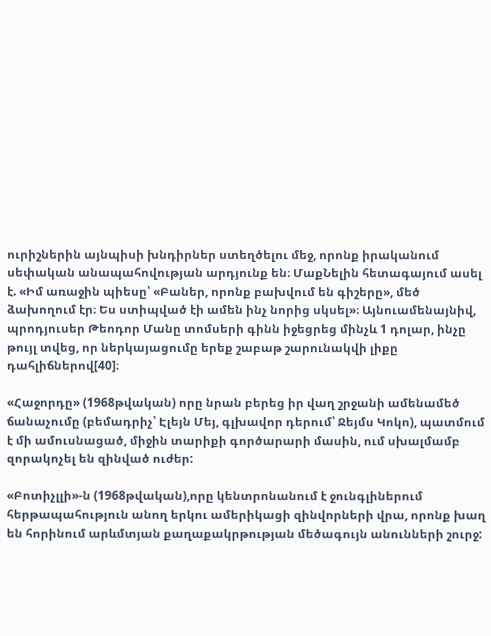ուրիշներին այնպիսի խնդիրներ ստեղծելու մեջ, որոնք իրականում սեփական անապահովության արդյունք են։ ՄաքՆելին հետագայում ասել է. «Իմ առաջին պիեսը՝ «Բաներ, որոնք բախվում են գիշերը», մեծ ձախողում էր։ Ես ստիպված էի ամեն ինչ նորից սկսել»։ Այնուամենայնիվ, պրոդյուսեր Թեոդոր Մանը տոմսերի գինն իջեցրեց մինչև 1 դոլար, ինչը թույլ տվեց, որ ներկայացումը երեք շաբաթ շարունակվի լիքը դահլիճներով[40]։

«Հաջորդը» (1968թվական) որը նրան բերեց իր վաղ շրջանի ամենամեծ ճանաչումը (բեմադրիչ՝ Էլեյն Մեյ, գլխավոր դերում՝ Ջեյմս Կոկո), պատմում է մի ամուսնացած, միջին տարիքի գործարարի մասին, ում սխալմամբ զորակոչել են զինված ուժեր:

«Բոտիչլլի»-ն (1968թվական),որը կենտրոնանում է ջունգլիներում հերթապահություն անող երկու ամերիկացի զինվորների վրա, որոնք խաղ են հորինում արևմտյան քաղաքակրթության մեծագույն անունների շուրջ: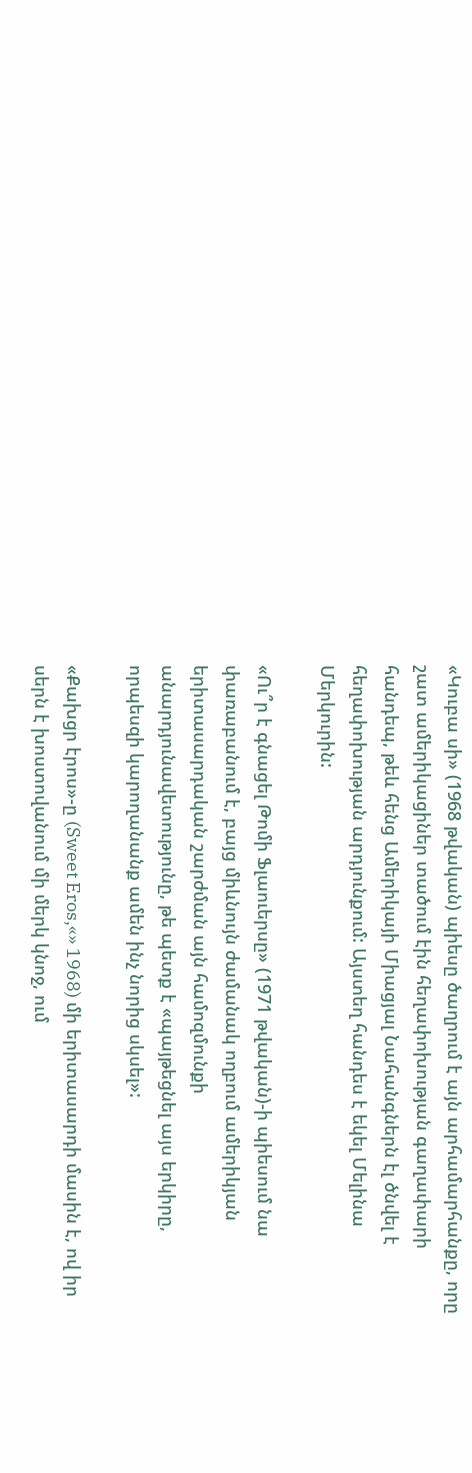«Կուբա սի» (1968 թվական) պիեսը ծաղրում է այն արհամարհանքը, որը շատ ամերիկացիներ տածում էին հեղափոխության գաղափարի հանդեպ, թեև հենց Ամերիկայի Միացյալ Նահանգներն էլ ծնվել է հեղափոխության արդյունքում: Այստեղ հանդես է եկել Մելինա Մերկուրին:

«Ու՞ր է գնացել Թոմի Ֆլաուերսը» (1971 թվական)-ի պիեսում նա փառաբանում է, բայց միևնույն ժամանակ ողբում ամերիկյան երիտասարդական շարժման այն համոզմունքի անարդյունավետությունը, թե պետք է «պայթեցնել այս երկիրը, որպեսզի կարողանանք ամեն ինչ նորից սկսել»:

«Քախցր էրոս»-ը (Sweet Eros,«» 1968) մի երիտասարդի մասին է, ով իր սերն է խոստովանում մի մերկ կնոջ, ում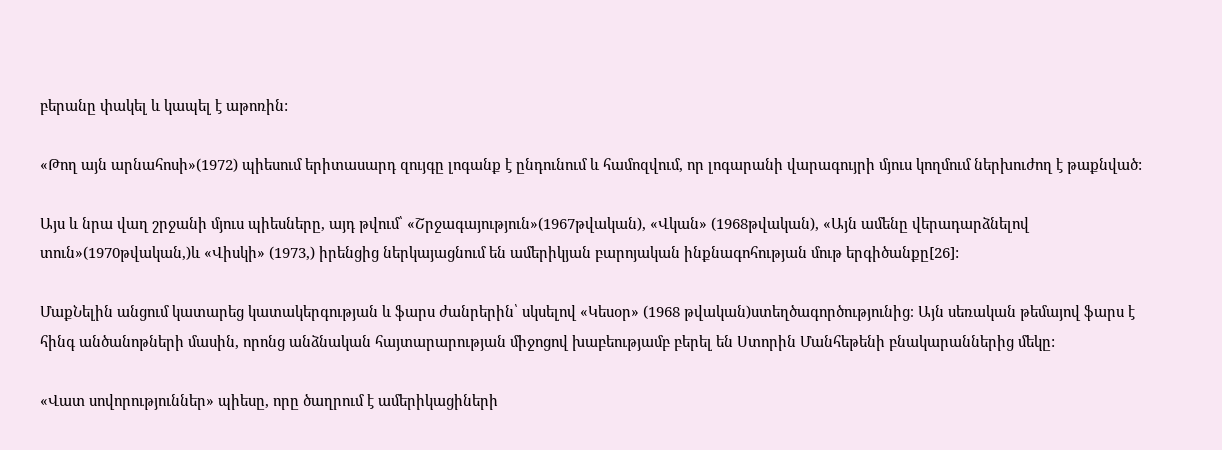բերանը փակել և կապել է աթոռին:

«Թող այն արնահոսի»(1972) պիեսում երիտասարդ զույգը լոգանք է ընդունում և համոզվում, որ լոգարանի վարագույրի մյուս կողմում ներխուժող է թաքնված:

Այս և նրա վաղ շրջանի մյուս պիեսները, այդ թվում՝ «Շրջագայություն»(1967թվական), «Վկան» (1968թվական), «Այն ամենը վերադարձնելով տուն»(1970թվական,)և «Վիսկի» (1973,) իրենցից ներկայացնում են ամերիկյան բարոյական ինքնագոհության մութ երգիծանքը[26]:

ՄաքՆելին անցում կատարեց կատակերգության և ֆարս ժանրերին՝ սկսելով «Կեսօր» (1968 թվական)ստեղծագործությունից։ Այն սեռական թեմայով ֆարս է հինգ անծանոթների մասին, որոնց անձնական հայտարարության միջոցով խաբեությամբ բերել են Ստորին Մանհեթենի բնակարաններից մեկը:

«Վատ սովորություններ» պիեսը, որը ծաղրում է ամերիկացիների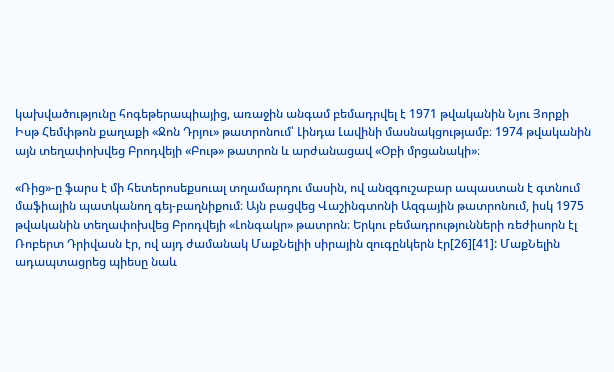կախվածությունը հոգեթերապիայից, առաջին անգամ բեմադրվել է 1971 թվականին Նյու Յորքի Իսթ Հեմփթոն քաղաքի «Ջոն Դրյու» թատրոնում՝ Լինդա Լավինի մասնակցությամբ։ 1974 թվականին այն տեղափոխվեց Բրոդվեյի «Բութ» թատրոն և արժանացավ «Օբի մրցանակի»։

«Ռից»-ը ֆարս է մի հետերոսեքսուալ տղամարդու մասին, ով անզգուշաբար ապաստան է գտնում մաֆիային պատկանող գեյ-բաղնիքում։ Այն բացվեց Վաշինգտոնի Ազգային թատրոնում, իսկ 1975 թվականին տեղափոխվեց Բրոդվեյի «Լոնգակր» թատրոն։ Երկու բեմադրությունների ռեժիսորն էլ Ռոբերտ Դրիվասն էր, ով այդ ժամանակ ՄաքՆելիի սիրային զուգընկերն էր[26][41]: ՄաքՆելին ադապտացրեց պիեսը նաև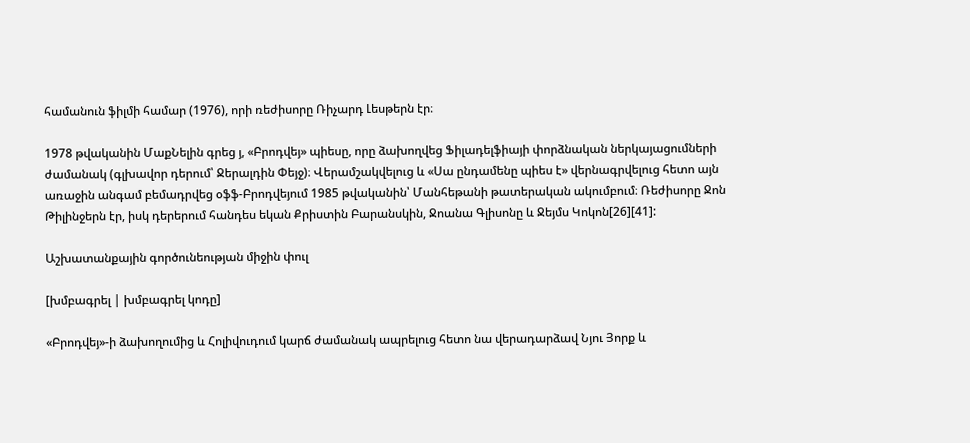համանուն ֆիլմի համար (1976), որի ռեժիսորը Ռիչարդ Լեսթերն էր։

1978 թվականին ՄաքՆելին գրեց յ, «Բրոդվեյ» պիեսը, որը ձախողվեց Ֆիլադելֆիայի փորձնական ներկայացումների ժամանակ (գլխավոր դերում՝ Ջերալդին Փեյջ)։ Վերամշակվելուց և «Սա ընդամենը պիես է» վերնագրվելուց հետո այն առաջին անգամ բեմադրվեց օֆֆ-Բրոդվեյում 1985 թվականին՝ Մանհեթանի թատերական ակումբում։ Ռեժիսորը Ջոն Թիլինջերն էր, իսկ դերերում հանդես եկան Քրիստին Բարանսկին, Ջոանա Գլիսոնը և Ջեյմս Կոկոն[26][41]:

Աշխատանքային գործունեության միջին փուլ

[խմբագրել | խմբագրել կոդը]

«Բրոդվեյ»-ի ձախողումից և Հոլիվուդում կարճ ժամանակ ապրելուց հետո նա վերադարձավ Նյու Յորք և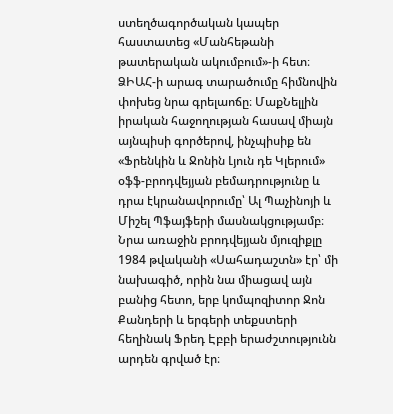ստեղծագործական կապեր հաստատեց «Մանհեթանի թատերական ակումբում»-ի հետ։ ՁԻԱՀ-ի արագ տարածումը հիմնովին փոխեց նրա գրելաոճը։ ՄաքՆելլին իրական հաջողության հասավ միայն այնպիսի գործերով, ինչպիսիք են «Ֆրենկին և Ջոնին Լյուն դե Կլերում» օֆֆ-բրոդվեյյան բեմադրությունը և դրա էկրանավորումը՝ Ալ Պաչինոյի և Միշել Պֆայֆերի մասնակցությամբ։ Նրա առաջին բրոդվեյյան մյուզիքլը 1984 թվականի «Սահադաշտն» էր՝ մի նախագիծ, որին նա միացավ այն բանից հետո, երբ կոմպոզիտոր Ջոն Քանդերի և երգերի տեքստերի հեղինակ Ֆրեդ Էբբի երաժշտությունն արդեն գրված էր։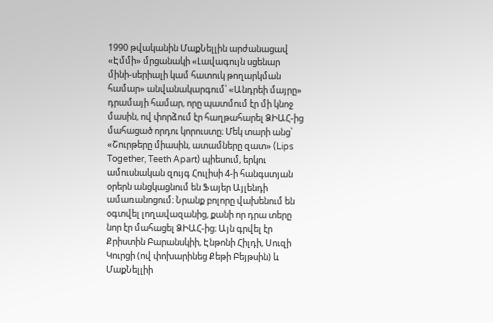1990 թվականին ՄաքՆելլին արժանացավ «Էմմի» մրցանակի «Լավագույն սցենար մինի-սերիալի կամ հատուկ թողարկման համար» անվանակարգում՝ «Անդրեի մայրը» դրամայի համար, որը պատմում էր մի կնոջ մասին, ով փորձում էր հաղթահարել ՁԻԱՀ-ից մահացած որդու կորուստը։ Մեկ տարի անց՝ «Շուրթերը միասին, ատամները զատ» (Lips Together, Teeth Apart) պիեսում, երկու ամուսնական զույգ Հուլիսի 4-ի հանգստյան օրերն անցկացնում են Ֆայեր Այլենդի ամառանոցում։ Նրանք բոլորը վախենում են օգտվել լողավազանից, քանի որ դրա տերը նոր էր մահացել ՁԻԱՀ-ից։ Այն գրվել էր Քրիստին Բարանսկիի, Էնթոնի Հիլդի, Սուզի Կուրցի (ով փոխարինեց Քեթի Բեյթսին) և ՄաքՆելլիի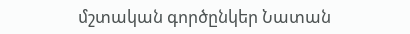մշտական գործընկեր Նատան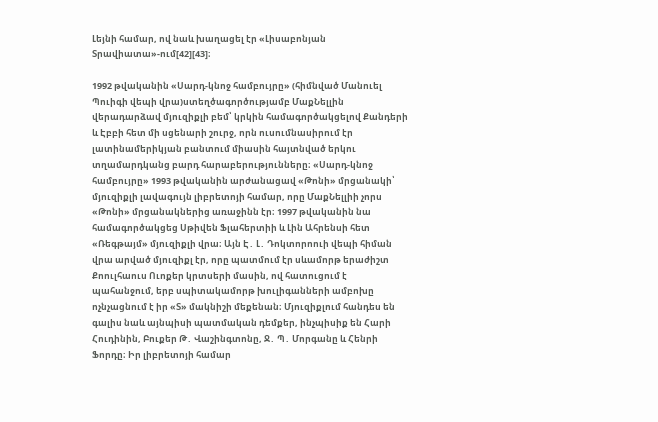Լեյնի համար, ով նաև խաղացել էր «Լիսաբոնյան Տրավիատա»-ում[42][43]։

1992 թվականին «Սարդ-կնոջ համբույրը» (հիմնված Մանուել Պուիգի վեպի վրա)ստեղծագործությամբ ՄաքՆելլին վերադարձավ մյուզիքլի բեմ՝ կրկին համագործակցելով Քանդերի և Էբբի հետ մի սցենարի շուրջ, որն ուսումնասիրում էր լատինամերիկյան բանտում միասին հայտնված երկու տղամարդկանց բարդ հարաբերությունները։ «Սարդ-կնոջ համբույրը» 1993 թվականին արժանացավ «Թոնի» մրցանակի՝ մյուզիքլի լավագույն լիբրետոյի համար, որը ՄաքՆելլիի չորս «Թոնի» մրցանակներից առաջինն էր։ 1997 թվականին նա համագործակցեց Սթիվեն Ֆլահերտիի և Լին Ահրենսի հետ «Ռեգթայմ» մյուզիքլի վրա։ Այն Է․ Լ․ Դոկտորոուի վեպի հիման վրա արված մյուզիքլ էր, որը պատմում էր սևամորթ երաժիշտ Քոուլհաուս Ուոքեր կրտսերի մասին, ով հատուցում է պահանջում, երբ սպիտակամորթ խուլիգանների ամբոխը ոչնչացնում է իր «Տ» մակնիշի մեքենան։ Մյուզիքլում հանդես են գալիս նաև այնպիսի պատմական դեմքեր, ինչպիսիք են Հարի Հուդինին, Բուքեր Թ․ Վաշինգտոնը, Ջ․ Պ․ Մորգանը և Հենրի Ֆորդը։ Իր լիբրետոյի համար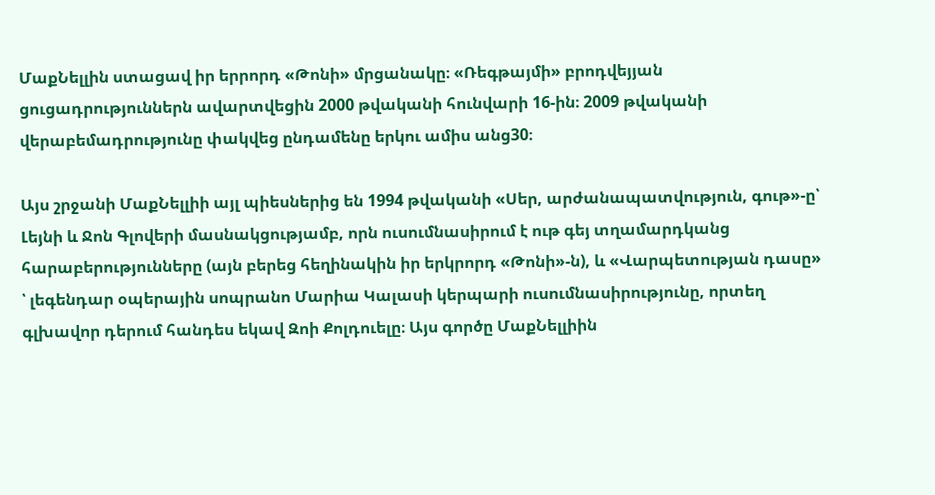ՄաքՆելլին ստացավ իր երրորդ «Թոնի» մրցանակը։ «Ռեգթայմի» բրոդվեյյան ցուցադրություններն ավարտվեցին 2000 թվականի հունվարի 16-ին։ 2009 թվականի վերաբեմադրությունը փակվեց ընդամենը երկու ամիս անց30։

Այս շրջանի ՄաքՆելլիի այլ պիեսներից են 1994 թվականի «Սեր, արժանապատվություն, գութ»-ը՝ Լեյնի և Ջոն Գլովերի մասնակցությամբ, որն ուսումնասիրում է ութ գեյ տղամարդկանց հարաբերությունները (այն բերեց հեղինակին իր երկրորդ «Թոնի»-ն), և «Վարպետության դասը» ՝ լեգենդար օպերային սոպրանո Մարիա Կալասի կերպարի ուսումնասիրությունը, որտեղ գլխավոր դերում հանդես եկավ Զոի Քոլդուելը։ Այս գործը ՄաքՆելլիին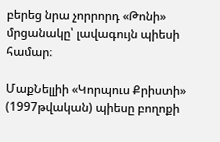բերեց նրա չորրորդ «Թոնի» մրցանակը՝ լավագույն պիեսի համար։

ՄաքՆելլիի «Կորպուս Քրիստի» (1997թվական) պիեսը բողոքի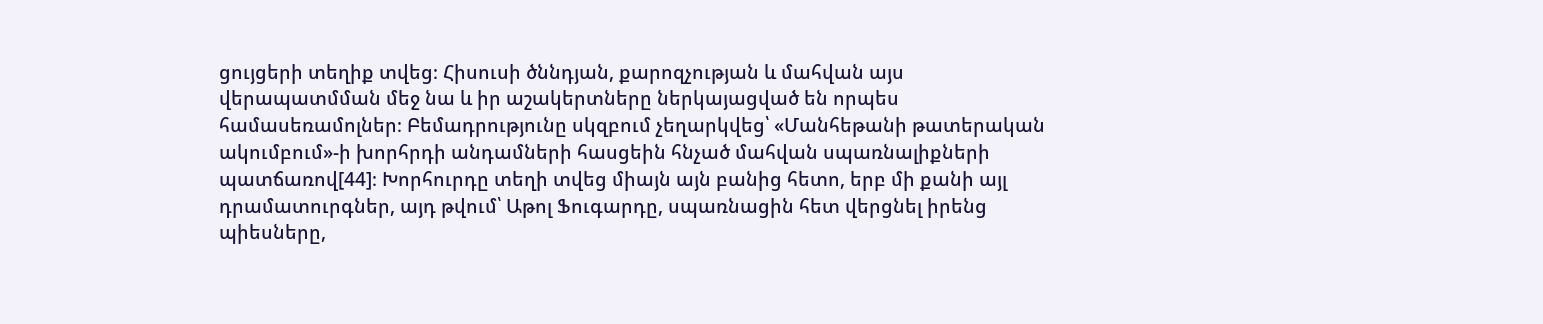ցույցերի տեղիք տվեց։ Հիսուսի ծննդյան, քարոզչության և մահվան այս վերապատմման մեջ նա և իր աշակերտները ներկայացված են որպես համասեռամոլներ։ Բեմադրությունը սկզբում չեղարկվեց՝ «Մանհեթանի թատերական ակումբում»-ի խորհրդի անդամների հասցեին հնչած մահվան սպառնալիքների պատճառով[44]։ Խորհուրդը տեղի տվեց միայն այն բանից հետո, երբ մի քանի այլ դրամատուրգներ, այդ թվում՝ Աթոլ Ֆուգարդը, սպառնացին հետ վերցնել իրենց պիեսները,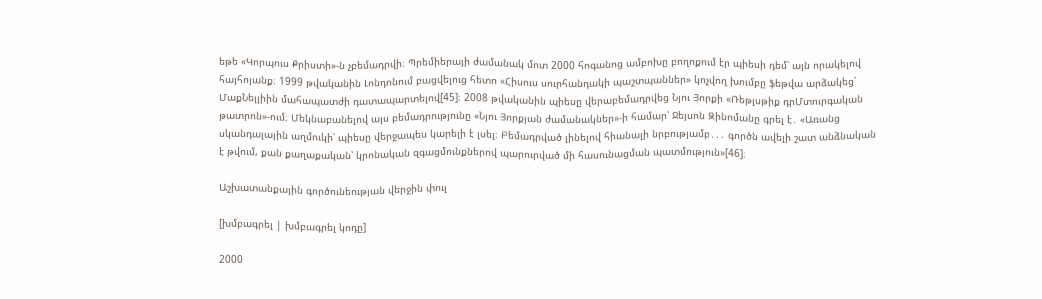եթե «Կորպուս Քրիստի»-ն չբեմադրվի։ Պրեմիերայի ժամանակ մոտ 2000 հոգանոց ամբոխը բողոքում էր պիեսի դեմ՝ այն որակելով հայհոյանք։ 1999 թվականին Լոնդոնում բացվելուց հետո «Հիսուս սուրհանդակի պաշտպաններ» կոչվող խումբը ֆեթվա արձակեց՝ ՄաքՆելլիին մահապատժի դատապարտելով[45]։ 2008 թվականին պիեսը վերաբեմադրվեց Նյու Յորքի «Ռեթլսթիք դրՄտուրգական թատրոն»-ում։ Մեկնաբանելով այս բեմադրությունը «Նյու Յորքյան ժամանակներ»-ի համար՝ Ջեյսոն Զինոմանը գրել է․ «Առանց սկանդալային աղմուկի՝ պիեսը վերջապես կարելի է լսել։ Բեմադրված լինելով հիանալի նրբությամբ․․․ գործն ավելի շատ անձնական է թվում, քան քաղաքական՝ կրոնական զգացմունքներով պարուրված մի հասունացման պատմություն»[46]։

Աշխատանքային գործունեության վերջին փուլ

[խմբագրել | խմբագրել կոդը]

2000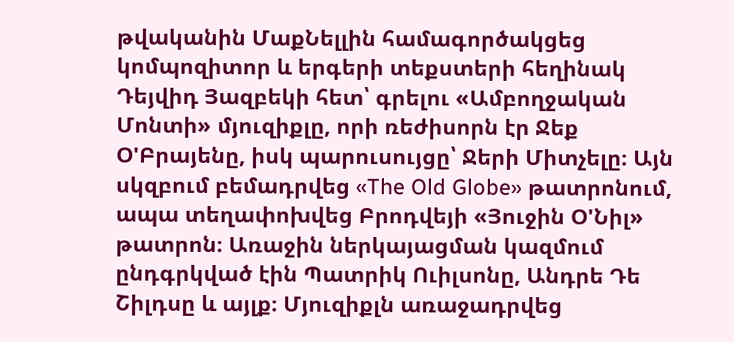թվականին ՄաքՆելլին համագործակցեց կոմպոզիտոր և երգերի տեքստերի հեղինակ Դեյվիդ Յազբեկի հետ՝ գրելու «Ամբողջական Մոնտի» մյուզիքլը, որի ռեժիսորն էր Ջեք Օ'Բրայենը, իսկ պարուսույցը՝ Ջերի Միտչելը։ Այն սկզբում բեմադրվեց «The Old Globe» թատրոնում, ապա տեղափոխվեց Բրոդվեյի «Յուջին Օ'Նիլ» թատրոն։ Առաջին ներկայացման կազմում ընդգրկված էին Պատրիկ Ուիլսոնը, Անդրե Դե Շիլդսը և այլք։ Մյուզիքլն առաջադրվեց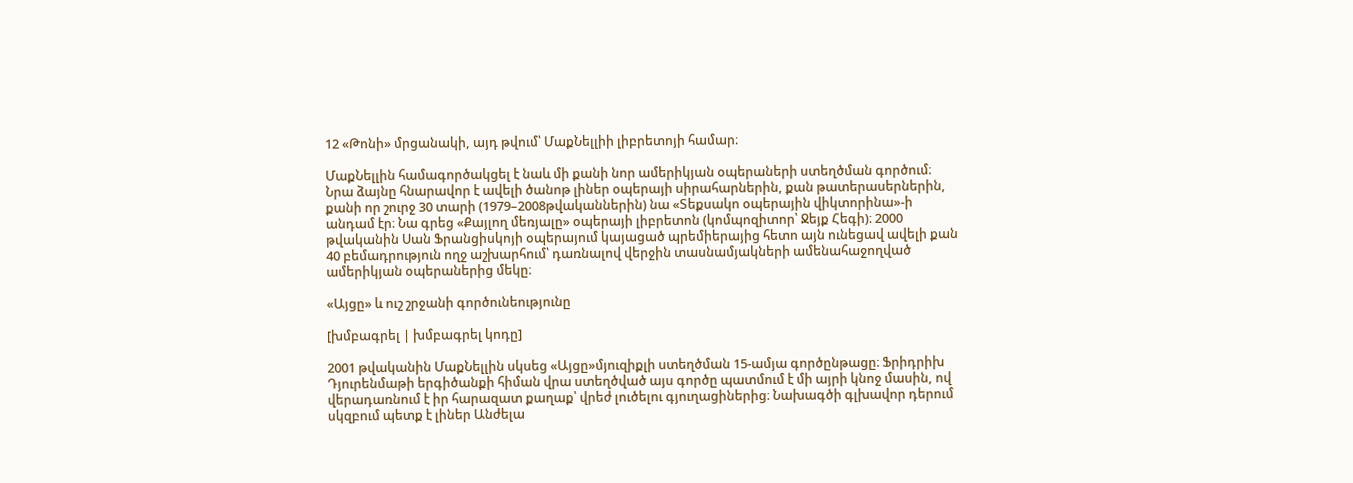12 «Թոնի» մրցանակի, այդ թվում՝ ՄաքՆելլիի լիբրետոյի համար։

ՄաքՆելլին համագործակցել է նաև մի քանի նոր ամերիկյան օպերաների ստեղծման գործում։ Նրա ձայնը հնարավոր է ավելի ծանոթ լիներ օպերայի սիրահարներին, քան թատերասերներին, քանի որ շուրջ 30 տարի (1979–2008թվականներին) նա «Տեքսակո օպերային վիկտորինա»-ի անդամ էր։ Նա գրեց «Քայլող մեռյալը» օպերայի լիբրետոն (կոմպոզիտոր՝ Ջեյք Հեգի)։ 2000 թվականին Սան Ֆրանցիսկոյի օպերայում կայացած պրեմիերայից հետո այն ունեցավ ավելի քան 40 բեմադրություն ողջ աշխարհում՝ դառնալով վերջին տասնամյակների ամենահաջողված ամերիկյան օպերաներից մեկը։

«Այցը» և ուշ շրջանի գործունեությունը

[խմբագրել | խմբագրել կոդը]

2001 թվականին ՄաքՆելլին սկսեց «Այցը»մյուզիքլի ստեղծման 15-ամյա գործընթացը։ Ֆրիդրիխ Դյուրենմաթի երգիծանքի հիման վրա ստեղծված այս գործը պատմում է մի այրի կնոջ մասին, ով վերադառնում է իր հարազատ քաղաք՝ վրեժ լուծելու գյուղացիներից։ Նախագծի գլխավոր դերում սկզբում պետք է լիներ Անժելա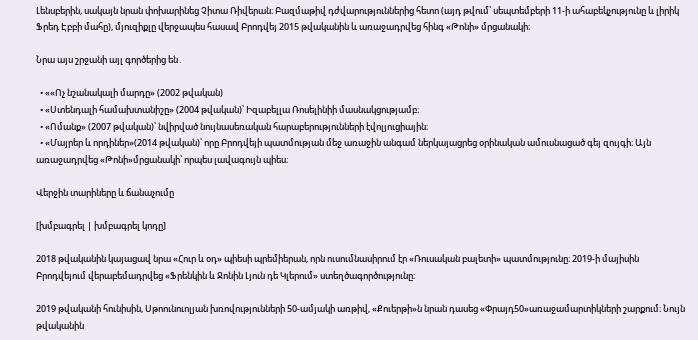Լենսբերին, սակայն նրան փոխարինեց Չիտա Ռիվերան։ Բազմաթիվ դժվարություններից հետո (այդ թվում՝ սեպտեմբերի 11-ի ահաբեկչությունը և լիրիկ Ֆրեդ Էբբի մահը), մյուզիքլը վերջապես հասավ Բրոդվեյ 2015 թվականին և առաջադրվեց հինգ «Թոնի» մրցանակի։

Նրա այս շրջանի այլ գործերից են․

  • ««Ոչ նշանակալի մարդը» (2002 թվական)
  • «Ստենդալի համախտանիշը» (2004 թվական)՝ Իզաբելլա Ռոսելինիի մասնակցությամբ։
  • «Ոմանք» (2007 թվական)՝ նվիրված նույնասեռական հարաբերությունների էվոլյուցիային։
  • «Մայրեր և որդիներ»(2014 թվական)՝ որը Բրոդվեյի պատմության մեջ առաջին անգամ ներկայացրեց օրինական ամուսնացած գեյ զույգի։ Այն առաջադրվեց «Թոնի»մրցանակի՝ որպես լավագույն պիես։

Վերջին տարիները և ճանաչումը

[խմբագրել | խմբագրել կոդը]

2018 թվականին կայացավ նրա «Հուր և օդ» պիեսի պրեմիերան, որն ուսումնասիրում էր «Ռուսական բալետի» պատմությունը։ 2019-ի մայիսին Բրոդվեյում վերաբեմադրվեց «Ֆրենկին և Ջոնին Լյուն դե Կլերում» ստեղծագործությունը։

2019 թվականի հունիսին, Սթոունուոլյան խռովությունների 50-ամյակի առթիվ, «Քուերթի»ն նրան դասեց «Փրայդ50»առաջամարտիկների շարքում։ Նույն թվականին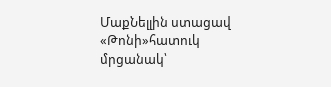ՄաքՆելլին ստացավ «Թոնի»հատուկ մրցանակ՝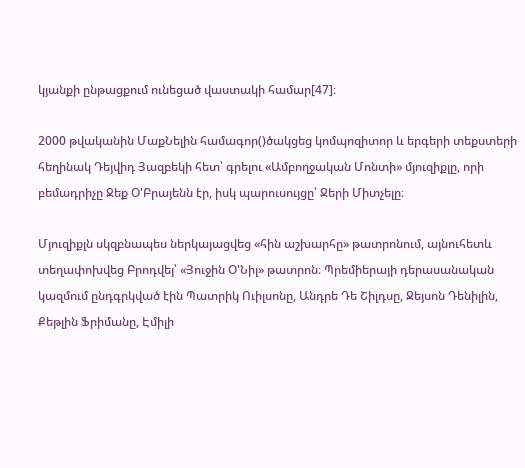կյանքի ընթացքում ունեցած վաստակի համար[47]։

2000 թվականին ՄաքՆելին համագոր()ծակցեց կոմպոզիտոր և երգերի տեքստերի հեղինակ Դեյվիդ Յազբեկի հետ՝ գրելու «Ամբողջական Մոնտի» մյուզիքլը, որի բեմադրիչը Ջեք Օ'Բրայենն էր, իսկ պարուսույցը՝ Ջերի Միտչելը։

Մյուզիքլն սկզբնապես ներկայացվեց «հին աշխարհը» թատրոնում, այնուհետև տեղափոխվեց Բրոդվեյ՝ «Յուջին Օ'Նիլ» թատրոն։ Պրեմիերայի դերասանական կազմում ընդգրկված էին Պատրիկ Ուիլսոնը, Անդրե Դե Շիլդսը, Ջեյսոն Դենիլին, Քեթլին Ֆրիմանը, Էմիլի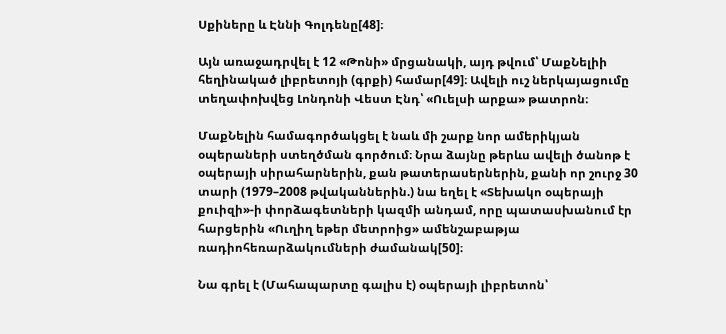Սքիները և Էննի Գոլդենը[48]։

Այն առաջադրվել է 12 «Թոնի» մրցանակի, այդ թվում՝ ՄաքՆելիի հեղինակած լիբրետոյի (գրքի) համար[49]։ Ավելի ուշ ներկայացումը տեղափոխվեց Լոնդոնի Վեստ Էնդ՝ «Ուելսի արքա» թատրոն։

ՄաքՆելին համագործակցել է նաև մի շարք նոր ամերիկյան օպերաների ստեղծման գործում։ Նրա ձայնը թերևս ավելի ծանոթ է օպերայի սիրահարներին, քան թատերասերներին, քանի որ շուրջ 30 տարի (1979–2008 թվականներին.) նա եղել է «Տեխակո օպերայի քուիզի»-ի փորձագետների կազմի անդամ, որը պատասխանում էր հարցերին «Ուղիղ եթեր մետրոից» ամենշաբաթյա ռադիոհեռարձակումների ժամանակ[50]։

Նա գրել է (Մահապարտը գալիս է) օպերայի լիբրետոն՝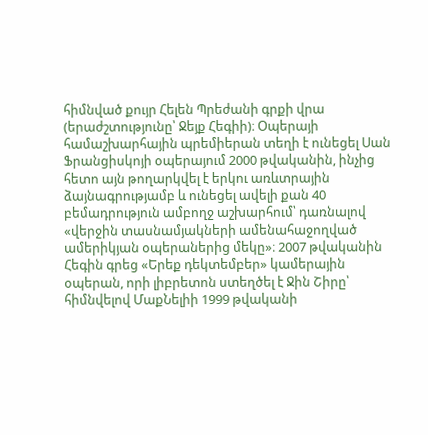հիմնված քույր Հելեն Պրեժանի գրքի վրա (երաժշտությունը՝ Ջեյք Հեգիի)։ Օպերայի համաշխարհային պրեմիերան տեղի է ունեցել Սան Ֆրանցիսկոյի օպերայում 2000 թվականին, ինչից հետո այն թողարկվել է երկու առևտրային ձայնագրությամբ և ունեցել ավելի քան 40 բեմադրություն ամբողջ աշխարհում՝ դառնալով «վերջին տասնամյակների ամենահաջողված ամերիկյան օպերաներից մեկը»։ 2007 թվականին Հեգին գրեց «Երեք դեկտեմբեր» կամերային օպերան, որի լիբրետոն ստեղծել է Ջին Շիրը՝ հիմնվելով ՄաքՆելիի 1999 թվականի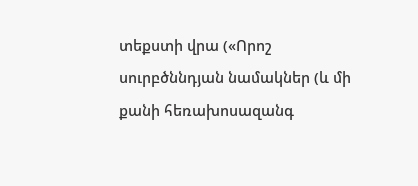տեքստի վրա («Որոշ սուրբծննդյան նամակներ (և մի քանի հեռախոսազանգ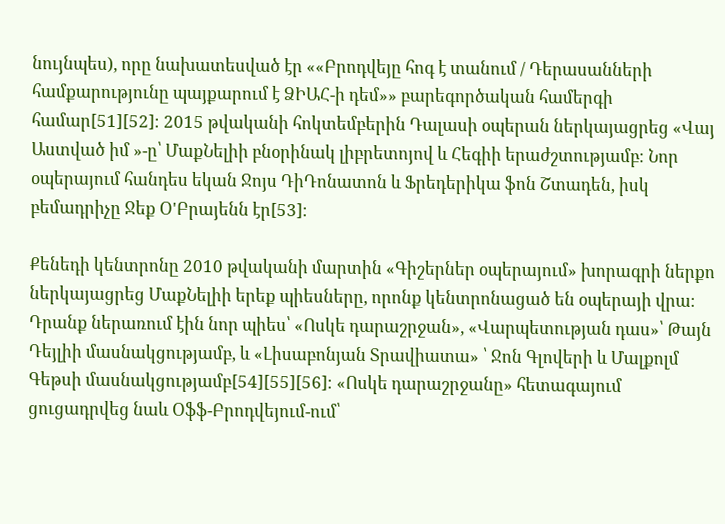նույնպես), որը նախատեսված էր ««Բրոդվեյը հոգ է տանում / Դերասանների համքարությունը պայքարում է ՁԻԱՀ-ի դեմ»» բարեգործական համերգի համար[51][52]։ 2015 թվականի հոկտեմբերին Դալասի օպերան ներկայացրեց «Վայ Աստված իմ »-ը՝ ՄաքՆելիի բնօրինակ լիբրետոյով և Հեգիի երաժշտությամբ։ Նոր օպերայում հանդես եկան Ջոյս ԴիԴոնատոն և Ֆրեդերիկա ֆոն Շտադեն, իսկ բեմադրիչը Ջեք Օ'Բրայենն էր[53]։

Քենեդի կենտրոնը 2010 թվականի մարտին «Գիշերներ օպերայում» խորագրի ներքո ներկայացրեց ՄաքՆելիի երեք պիեսները, որոնք կենտրոնացած են օպերայի վրա։ Դրանք ներառում էին նոր պիես՝ «Ոսկե դարաշրջան», «Վարպետության դաս»՝ Թայն Դեյլիի մասնակցությամբ, և «Լիսաբոնյան Տրավիատա» ՝ Ջոն Գլովերի և Մալքոլմ Գեթսի մասնակցությամբ[54][55][56]։ «Ոսկե դարաշրջանը» հետագայում ցուցադրվեց նաև Օֆֆ-Բրոդվեյում-ում՝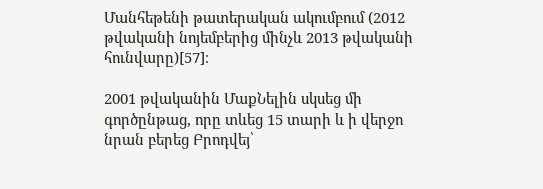Մանհեթենի թատերական ակումբում (2012 թվականի նոյեմբերից մինչև 2013 թվականի հունվարը)[57]։

2001 թվականին ՄաքՆելին սկսեց մի գործընթաց, որը տևեց 15 տարի և ի վերջո նրան բերեց Բրոդվեյ՝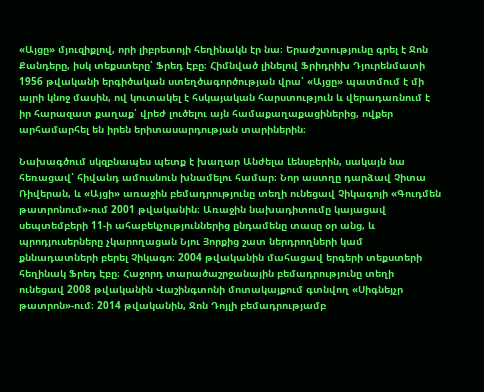«Այցը» մյուզիքլով, որի լիբրետոյի հեղինակն էր նա։ Երաժշտությունը գրել է Ջոն Քանդերը, իսկ տեքստերը՝ Ֆրեդ Էբը։ Հիմնված լինելով Ֆրիդրիխ Դյուրենմատի 1956 թվականի երգիծական ստեղծագործության վրա՝ «Այցը» պատմում է մի այրի կնոջ մասին, ով կուտակել է հսկայական հարստություն և վերադառնում է իր հարազատ քաղաք՝ վրեժ լուծելու այն համաքաղաքացիներից, ովքեր արհամարհել են իրեն երիտասարդության տարիներին։

Նախագծում սկզբնապես պետք է խաղար Անժելա Լենսբերին, սակայն նա հեռացավ՝ հիվանդ ամուսնուն խնամելու համար։ Նոր աստղը դարձավ Չիտա Ռիվերան, և «Այցի» առաջին բեմադրությունը տեղի ունեցավ Չիկագոյի «Գուդմեն թատրոնում»-ում 2001 թվականին։ Առաջին նախադիտումը կայացավ սեպտեմբերի 11-ի ահաբեկչություններից ընդամենը տասը օր անց, և պրոդյուսերները չկարողացան Նյու Յորքից շատ ներդրողների կամ քննադատների բերել Չիկագո։ 2004 թվականին մահացավ երգերի տեքստերի հեղինակ Ֆրեդ Էբը։ Հաջորդ տարածաշրջանային բեմադրությունը տեղի ունեցավ 2008 թվականին Վաշինգտոնի մոտակայքում գտնվող «Սիգնեյչր թատրոն»-ում։ 2014 թվականին, Ջոն Դոյլի բեմադրությամբ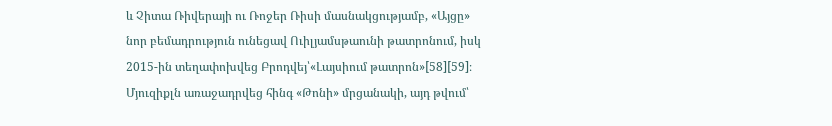և Չիտա Ռիվերայի ու Ռոջեր Ռիսի մասնակցությամբ, «Այցը» նոր բեմադրություն ունեցավ Ուիլյամսթաունի թատրոնում, իսկ 2015-ին տեղափոխվեց Բրոդվեյ՝«Լայսիում թատրոն»[58][59]։ Մյուզիքլն առաջադրվեց հինգ «Թոնի» մրցանակի, այդ թվում՝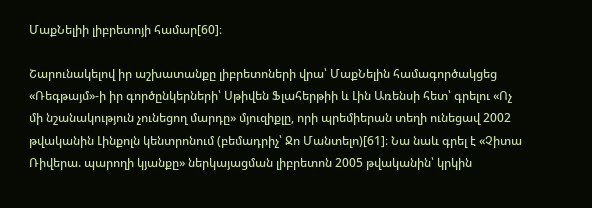ՄաքՆելիի լիբրետոյի համար[60]։

Շարունակելով իր աշխատանքը լիբրետոների վրա՝ ՄաքՆելին համագործակցեց «Ռեգթայմ»-ի իր գործընկերների՝ Սթիվեն Ֆլահերթիի և Լին Առենսի հետ՝ գրելու «Ոչ մի նշանակություն չունեցող մարդը» մյուզիքլը, որի պրեմիերան տեղի ունեցավ 2002 թվականին Լինքոլն կենտրոնում (բեմադրիչ՝ Ջո Մանտելո)[61]։ Նա նաև գրել է «Չիտա Ռիվերա. պարողի կյանքը» ներկայացման լիբրետոն 2005 թվականին՝ կրկին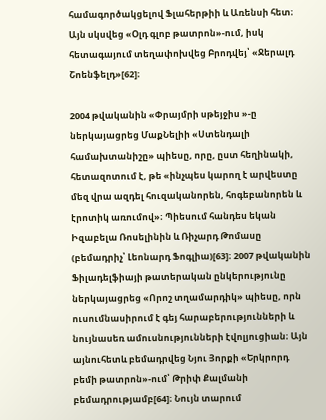համագործակցելով Ֆլահերթիի և Առենսի հետ։ Այն սկսվեց «Օլդ գլոբ թատրոն»-ում, իսկ հետագայում տեղափոխվեց Բրոդվեյ՝ «Ջերալդ Շոենֆելդ»[62]։

2004 թվականին «Փրայմրի սթեյջիս »-ը ներկայացրեց ՄաքՆելիի «Ստենդալի համախտանիշը» պիեսը, որը, ըստ հեղինակի, հետազոտում է, թե «ինչպես կարող է արվեստը մեզ վրա ազդել հուզականորեն, հոգեբանորեն և էրոտիկ առումով»։ Պիեսում հանդես եկան Իզաբելա Ռոսելինին և Ռիչարդ Թոմասը (բեմադրիչ՝ Լեոնարդ Ֆոգլիա)[63]։ 2007 թվականին Ֆիլադելֆիայի թատերական ընկերությունը ներկայացրեց «Որոշ տղամարդիկ» պիեսը, որն ուսումնասիրում է գեյ հարաբերությունների և նույնասեռ ամուսնությունների էվոլյուցիան։ Այն այնուհետև բեմադրվեց Նյու Յորքի «Երկրորդ բեմի թատրոն»-ում՝ Թրիփ Քալմանի բեմադրությամբ[64]։ Նույն տարում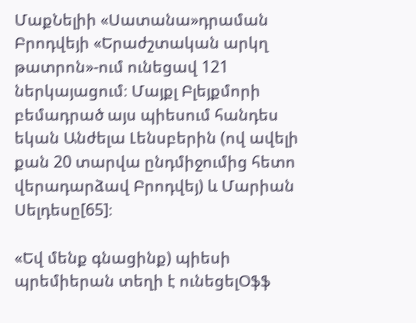ՄաքՆելիի «Սատանա»դրաման Բրոդվեյի «Երաժշտական արկղ թատրոն»-ում ունեցավ 121 ներկայացում։ Մայքլ Բլեյքմորի բեմադրած այս պիեսում հանդես եկան Անժելա Լենսբերին (ով ավելի քան 20 տարվա ընդմիջումից հետո վերադարձավ Բրոդվեյ) և Մարիան Սելդեսը[65]։

«Եվ մենք գնացինք) պիեսի պրեմիերան տեղի է ունեցելՕֆֆ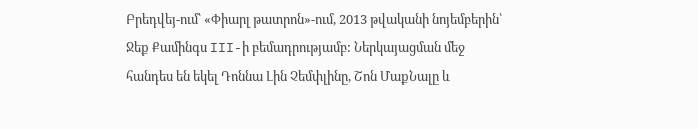Բրեդվեյ-ում՝ «Փիարլ թատրոն»-ում, 2013 թվականի նոյեմբերին՝ Ջեք Քամինգս III-ի բեմադրությամբ: Ներկայացման մեջ հանդես են եկել Դոննա Լին Չեմփլինը, Շոն ՄաքՆալը և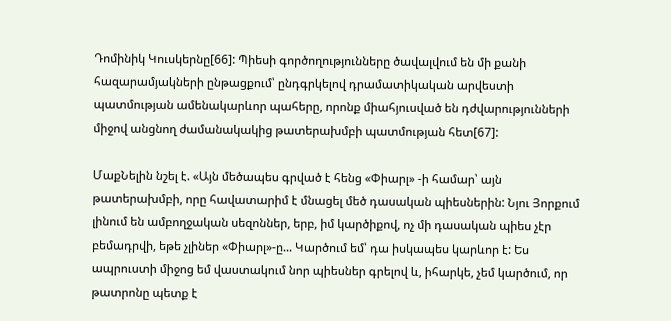Դոմինիկ Կուսկերնը[66]: Պիեսի գործողությունները ծավալվում են մի քանի հազարամյակների ընթացքում՝ ընդգրկելով դրամատիկական արվեստի պատմության ամենակարևոր պահերը, որոնք միահյուսված են դժվարությունների միջով անցնող ժամանակակից թատերախմբի պատմության հետ[67]:

ՄաքՆելին նշել է. «Այն մեծապես գրված է հենց «Փիարլ» -ի համար՝ այն թատերախմբի, որը հավատարիմ է մնացել մեծ դասական պիեսներին: Նյու Յորքում լինում են ամբողջական սեզոններ, երբ, իմ կարծիքով, ոչ մի դասական պիես չէր բեմադրվի, եթե չլիներ «Փիարլ»-ը... Կարծում եմ՝ դա իսկապես կարևոր է: Ես ապրուստի միջոց եմ վաստակում նոր պիեսներ գրելով և, իհարկե, չեմ կարծում, որ թատրոնը պետք է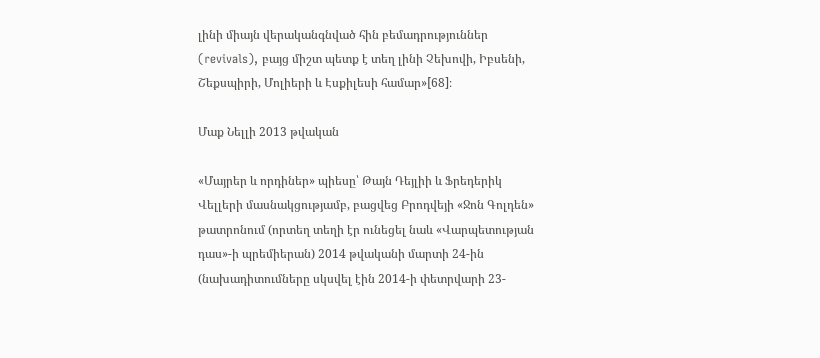լինի միայն վերականգնված հին բեմադրություններ (revivals), բայց միշտ պետք է տեղ լինի Չեխովի, Իբսենի, Շեքսպիրի, Մոլիերի և Էսքիլեսի համար»[68]։

Մաք Նելլի 2013 թվական

«Մայրեր և որդիներ» պիեսը՝ Թայն Դեյլիի և Ֆրեդերիկ Վելլերի մասնակցությամբ, բացվեց Բրոդվեյի «Ջոն Գոլդեն» թատրոնում (որտեղ տեղի էր ունեցել նաև «Վարպետության դաս»-ի պրեմիերան) 2014 թվականի մարտի 24-ին (նախադիտումները սկսվել էին 2014-ի փետրվարի 23-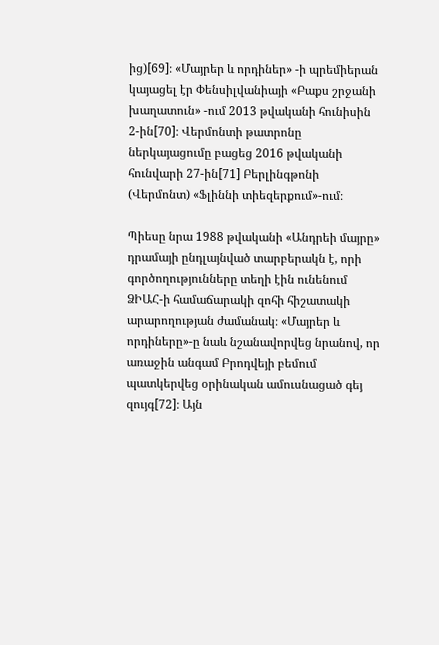ից)[69]։ «Մայրեր և որդիներ» -ի պրեմիերան կայացել էր Փենսիլվանիայի «Բաքս շրջանի խաղատուն» -ում 2013 թվականի հունիսին 2-ին[70]։ Վերմոնտի թատրոնը ներկայացումը բացեց 2016 թվականի հունվարի 27-ին[71] Բերլինգթոնի (Վերմոնտ) «Ֆլիննի տիեզերքում»-ում։

Պիեսը նրա 1988 թվականի «Անդրեի մայրը» դրամայի ընդլայնված տարբերակն է, որի գործողությունները տեղի էին ունենում ՁԻԱՀ-ի համաճարակի զոհի հիշատակի արարողության ժամանակ։ «Մայրեր և որդիները»-ը նաև նշանավորվեց նրանով, որ առաջին անգամ Բրոդվեյի բեմում պատկերվեց օրինական ամուսնացած գեյ զույգ[72]։ Այն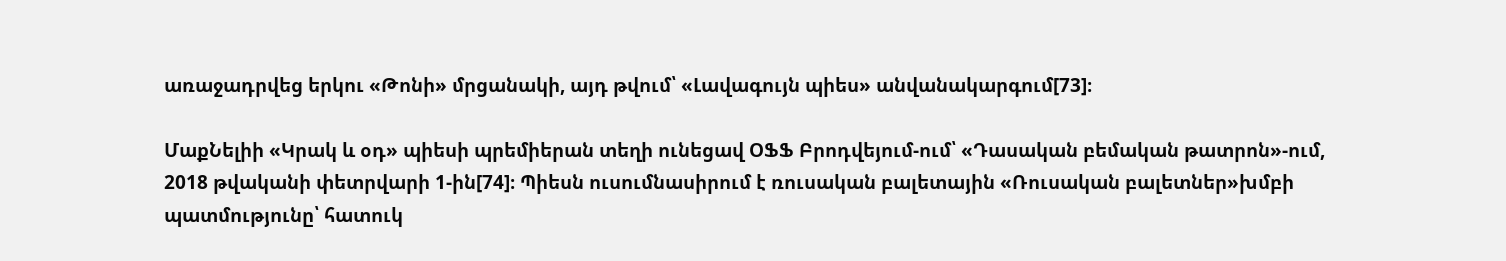առաջադրվեց երկու «Թոնի» մրցանակի, այդ թվում՝ «Լավագույն պիես» անվանակարգում[73]։

ՄաքՆելիի «Կրակ և օդ» պիեսի պրեմիերան տեղի ունեցավ ՕՖՖ Բրոդվեյում-ում՝ «Դասական բեմական թատրոն»-ում, 2018 թվականի փետրվարի 1-ին[74]։ Պիեսն ուսումնասիրում է ռուսական բալետային «Ռուսական բալետներ»խմբի պատմությունը՝ հատուկ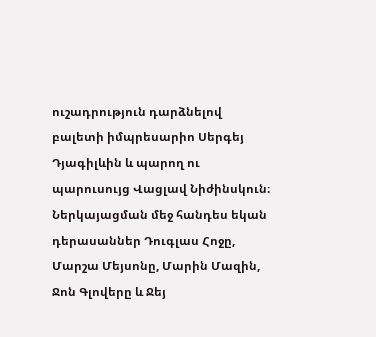ուշադրություն դարձնելով բալետի իմպրեսարիո Սերգեյ Դյագիլևին և պարող ու պարուսույց Վացլավ Նիժինսկուն։ Ներկայացման մեջ հանդես եկան դերասաններ Դուգլաս Հոջը, Մարշա Մեյսոնը, Մարին Մազին, Ջոն Գլովերը և Ջեյ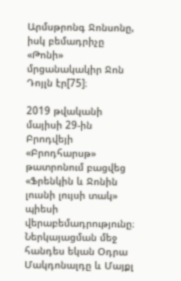Արմսթրոնգ Ջոնսոնը, իսկ բեմադրիչը «Թոնի» մրցանակակիր Ջոն Դոյլն էր[75]։

2019 թվականի մայիսի 29-ին Բրոդվեյի «Բրոդհարսթ» թատրոնում բացվեց «Ֆրենկին և Ջոնին լուսնի լույսի տակ» պիեսի վերաբեմադրությունը։ Ներկայացման մեջ հանդես եկան Օդրա Մակդոնալդը և Մայքլ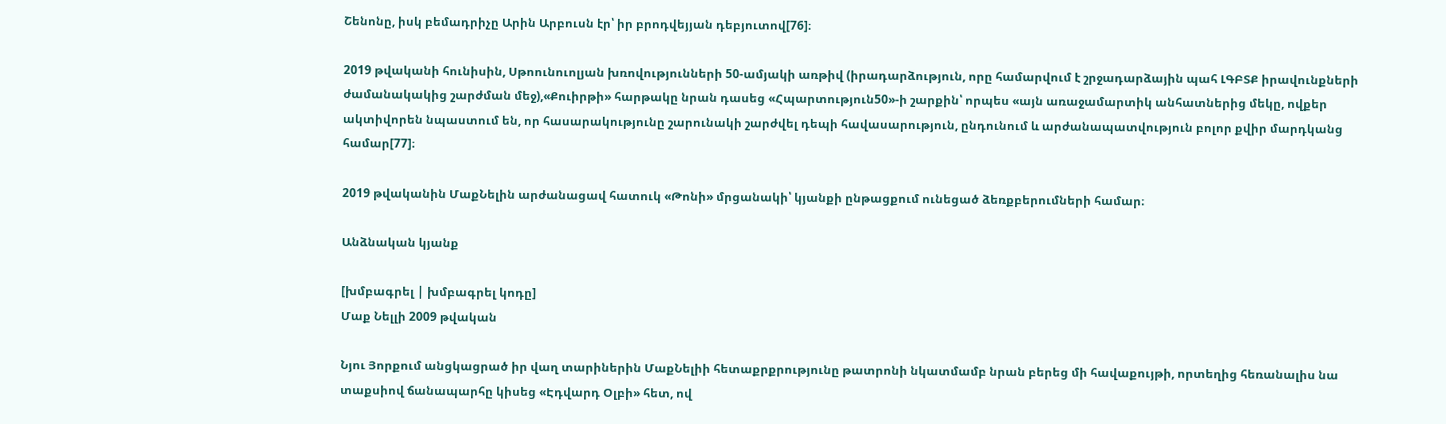Շենոնը, իսկ բեմադրիչը Արին Արբուսն էր՝ իր բրոդվեյյան դեբյուտով[76]։

2019 թվականի հունիսին, Սթոունուոլյան խռովությունների 50-ամյակի առթիվ (իրադարձություն, որը համարվում է շրջադարձային պահ ԼԳԲՏՔ իրավունքների ժամանակակից շարժման մեջ),«Քուիրթի» հարթակը նրան դասեց «Հպարտություն50»-ի շարքին՝ որպես «այն առաջամարտիկ անհատներից մեկը, ովքեր ակտիվորեն նպաստում են, որ հասարակությունը շարունակի շարժվել դեպի հավասարություն, ընդունում և արժանապատվություն բոլոր քվիր մարդկանց համար[77]։

2019 թվականին ՄաքՆելին արժանացավ հատուկ «Թոնի» մրցանակի՝ կյանքի ընթացքում ունեցած ձեռքբերումների համար։

Անձնական կյանք

[խմբագրել | խմբագրել կոդը]
Մաք Նելլի 2009 թվական

Նյու Յորքում անցկացրած իր վաղ տարիներին ՄաքՆելիի հետաքրքրությունը թատրոնի նկատմամբ նրան բերեց մի հավաքույթի, որտեղից հեռանալիս նա տաքսիով ճանապարհը կիսեց «Էդվարդ Օլբի» հետ, ով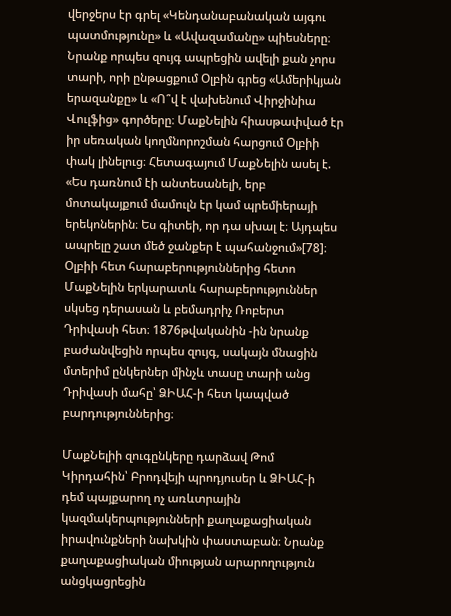վերջերս էր գրել «Կենդանաբանական այգու պատմությունը» և «Ավազամանը» պիեսները։ Նրանք որպես զույգ ապրեցին ավելի քան չորս տարի, որի ընթացքում Օլբին գրեց «Ամերիկյան երազանքը» և «Ո՞վ է վախենում Վիրջինիա Վուլֆից» գործերը։ ՄաքՆելին հիասթափված էր իր սեռական կողմնորոշման հարցում Օլբիի փակ լինելուց։ Հետագայում ՄաքՆելին ասել է. «Ես դառնում էի անտեսանելի, երբ մոտակայքում մամուլն էր կամ պրեմիերայի երեկոներին։ Ես գիտեի, որ դա սխալ է։ Այդպես ապրելը շատ մեծ ջանքեր է պահանջում»[78]։ Օլբիի հետ հարաբերություններից հետո ՄաքՆելին երկարատև հարաբերություններ սկսեց դերասան և բեմադրիչ Ռոբերտ Դրիվասի հետ։ 1876թվականին -ին նրանք բաժանվեցին որպես զույգ, սակայն մնացին մտերիմ ընկերներ մինչև տասը տարի անց Դրիվասի մահը՝ ՁԻԱՀ-ի հետ կապված բարդություններից։

ՄաքՆելիի զուգընկերը դարձավ Թոմ Կիրդահին՝ Բրոդվեյի պրոդյուսեր և ՁԻԱՀ-ի դեմ պայքարող ոչ առևտրային կազմակերպությունների քաղաքացիական իրավունքների նախկին փաստաբան։ Նրանք քաղաքացիական միության արարողություն անցկացրեցին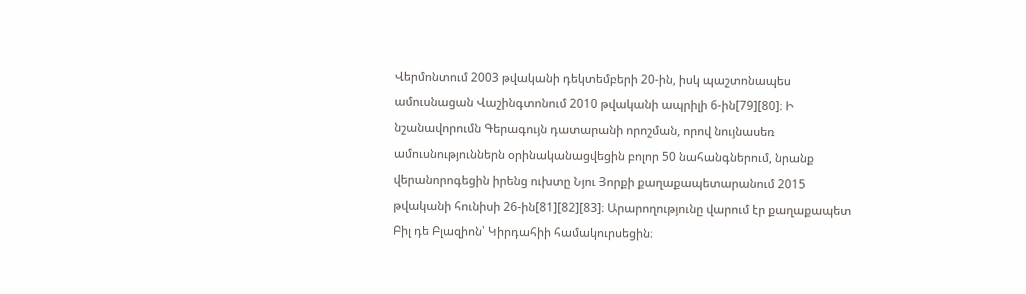Վերմոնտում 2003 թվականի դեկտեմբերի 20-ին, իսկ պաշտոնապես ամուսնացան Վաշինգտոնում 2010 թվականի ապրիլի 6-ին[79][80]։ Ի նշանավորումն Գերագույն դատարանի որոշման, որով նույնասեռ ամուսնություններն օրինականացվեցին բոլոր 50 նահանգներում, նրանք վերանորոգեցին իրենց ուխտը Նյու Յորքի քաղաքապետարանում 2015 թվականի հունիսի 26-ին[81][82][83]։ Արարողությունը վարում էր քաղաքապետ Բիլ դե Բլազիոն՝ Կիրդահիի համակուրսեցին։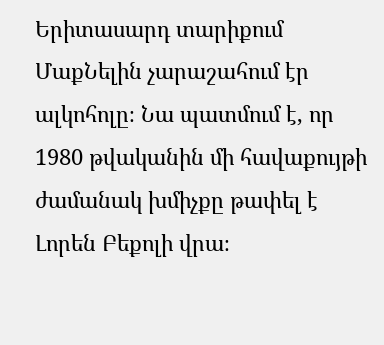Երիտասարդ տարիքում ՄաքՆելին չարաշահում էր ալկոհոլը։ Նա պատմում է, որ 1980 թվականին մի հավաքույթի ժամանակ խմիչքը թափել է Լորեն Բեքոլի վրա։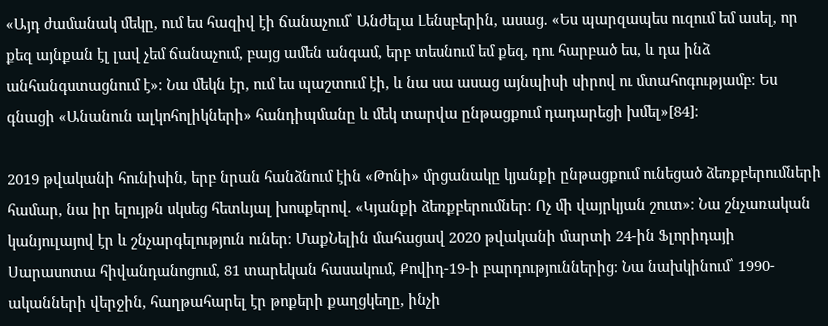«Այդ ժամանակ մեկը, ում ես հազիվ էի ճանաչում՝ Անժելա Լենսբերին, ասաց. «Ես պարզապես ուզում եմ ասել, որ քեզ այնքան էլ լավ չեմ ճանաչում, բայց ամեն անգամ, երբ տեսնում եմ քեզ, դու հարբած ես, և դա ինձ անհանգստացնում է»։ Նա մեկն էր, ում ես պաշտում էի, և նա սա ասաց այնպիսի սիրով ու մտահոգությամբ։ Ես գնացի «Անանուն ալկոհոլիկների» հանդիպմանը և մեկ տարվա ընթացքում դադարեցի խմել»[84]։

2019 թվականի հունիսին, երբ նրան հանձնում էին «Թոնի» մրցանակը կյանքի ընթացքում ունեցած ձեռքբերումների համար, նա իր ելույթն սկսեց հետևյալ խոսքերով. «Կյանքի ձեռքբերումներ։ Ոչ մի վայրկյան շուտ»։ Նա շնչառական կանյուլայով էր և շնչարգելություն ուներ։ ՄաքՆելին մահացավ 2020 թվականի մարտի 24-ին Ֆլորիդայի Սարասոտա հիվանդանոցում, 81 տարեկան հասակում, Քովիդ-19-ի բարդություններից։ Նա նախկինում՝ 1990-ականների վերջին, հաղթահարել էր թոքերի քաղցկեղը, ինչի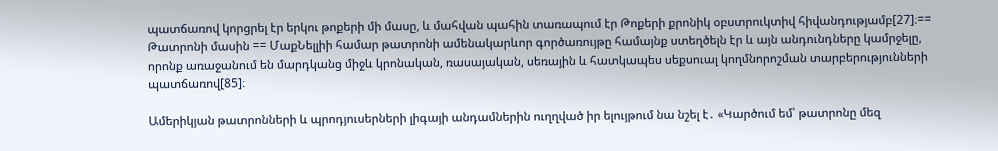պատճառով կորցրել էր երկու թոքերի մի մասը, և մահվան պահին տառապում էր Թոքերի քրոնիկ օբստրուկտիվ հիվանդությամբ[27]։== Թատրոնի մասին == ՄաքՆելլիի համար թատրոնի ամենակարևոր գործառույթը համայնք ստեղծելն էր և այն անդունդները կամրջելը, որոնք առաջանում են մարդկանց միջև կրոնական, ռասայական, սեռային և հատկապես սեքսուալ կողմնորոշման տարբերությունների պատճառով[85]։

Ամերիկյան թատրոնների և պրոդյուսերների լիգայի անդամներին ուղղված իր ելույթում նա նշել է․ «Կարծում եմ՝ թատրոնը մեզ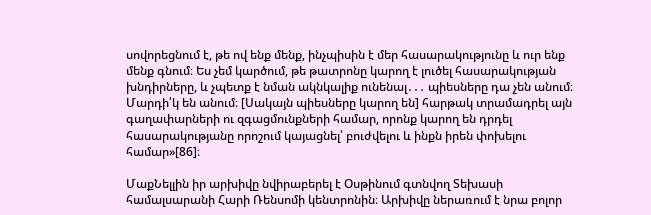սովորեցնում է, թե ով ենք մենք, ինչպիսին է մեր հասարակությունը և ուր ենք մենք գնում։ Ես չեմ կարծում, թե թատրոնը կարող է լուծել հասարակության խնդիրները, և չպետք է նման ակնկալիք ունենալ․․․ պիեսները դա չեն անում։ Մարդի՛կ են անում։ [Սակայն պիեսները կարող են] հարթակ տրամադրել այն գաղափարների ու զգացմունքների համար, որոնք կարող են դրդել հասարակությանը որոշում կայացնել՝ բուժվելու և ինքն իրեն փոխելու համար»[86]։

ՄաքՆելլին իր արխիվը նվիրաբերել է Օսթինում գտնվող Տեխասի համալսարանի Հարի Ռենսոմի կենտրոնին։ Արխիվը ներառում է նրա բոլոր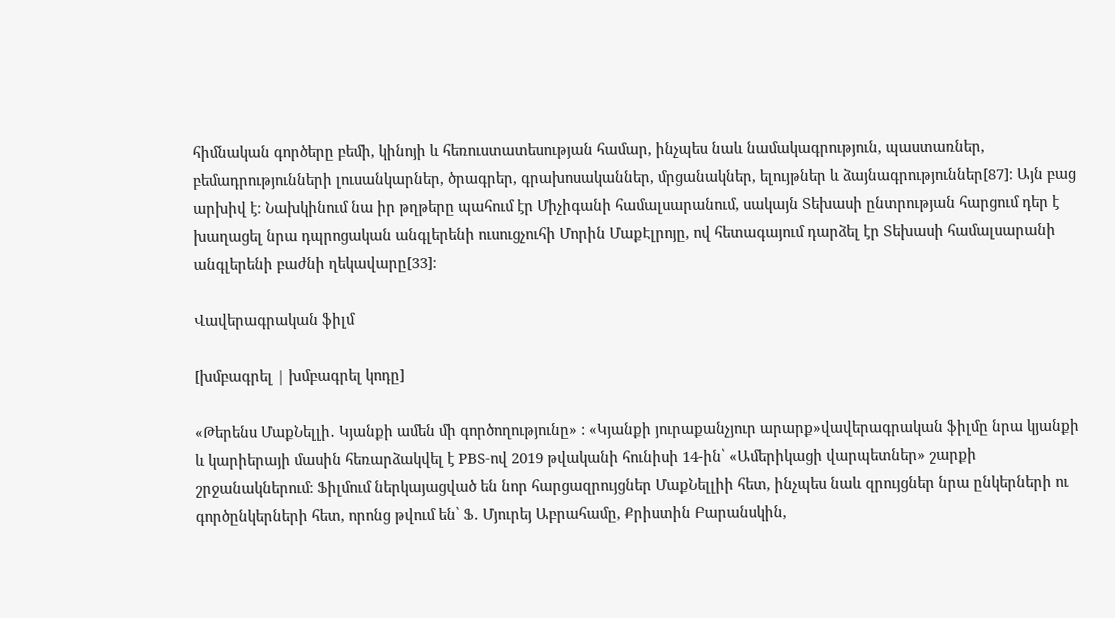հիմնական գործերը բեմի, կինոյի և հեռուստատեսության համար, ինչպես նաև նամակագրություն, պաստառներ, բեմադրությունների լուսանկարներ, ծրագրեր, գրախոսականներ, մրցանակներ, ելույթներ և ձայնագրություններ[87]։ Այն բաց արխիվ է։ Նախկինում նա իր թղթերը պահում էր Միչիգանի համալսարանում, սակայն Տեխասի ընտրության հարցում դեր է խաղացել նրա դպրոցական անգլերենի ուսուցչուհի Մորին ՄաքԷլրոյը, ով հետագայում դարձել էր Տեխասի համալսարանի անգլերենի բաժնի ղեկավարը[33]։

Վավերագրական ֆիլմ

[խմբագրել | խմբագրել կոդը]

«Թերենս ՄաքՆելլի․ Կյանքի ամեն մի գործողությունը» : «Կյանքի յուրաքանչյուր արարք»վավերագրական ֆիլմը նրա կյանքի և կարիերայի մասին հեռարձակվել է PBS-ով 2019 թվականի հունիսի 14-ին՝ «Ամերիկացի վարպետներ» շարքի շրջանակներում։ Ֆիլմում ներկայացված են նոր հարցազրույցներ ՄաքՆելլիի հետ, ինչպես նաև զրույցներ նրա ընկերների ու գործընկերների հետ, որոնց թվում են՝ Ֆ․ Մյուրեյ Աբրահամը, Քրիստին Բարանսկին,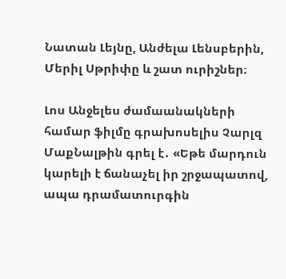Նատան Լեյնը, Անժելա Լենսբերին, Մերիլ Սթրիփը և շատ ուրիշներ։

Լոս Անջելես ժամաանակների համար ֆիլմը գրախոսելիս Չարլզ ՄաքՆալթին գրել է․ «Եթե մարդուն կարելի է ճանաչել իր շրջապատով, ապա դրամատուրգին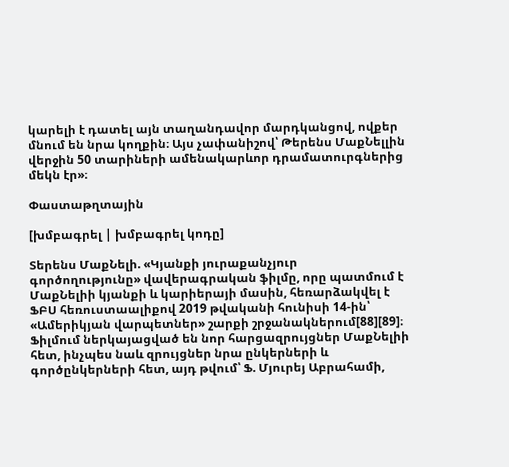կարելի է դատել այն տաղանդավոր մարդկանցով, ովքեր մնում են նրա կողքին։ Այս չափանիշով՝ Թերենս ՄաքՆելլին վերջին 50 տարիների ամենակարևոր դրամատուրգներից մեկն էր»։

Փաստաթղտային

[խմբագրել | խմբագրել կոդը]

Տերենս ՄաքՆելի. «Կյանքի յուրաքանչյուր գործողությունը» վավերագրական ֆիլմը, որը պատմում է ՄաքՆելիի կյանքի և կարիերայի մասին, հեռարձակվել է ՖԲՍ հեռուստաալիքով 2019 թվականի հունիսի 14-ին՝ «Ամերիկյան վարպետներ» շարքի շրջանակներում[88][89]։ Ֆիլմում ներկայացված են նոր հարցազրույցներ ՄաքՆելիի հետ, ինչպես նաև զրույցներ նրա ընկերների և գործընկերների հետ, այդ թվում՝ Ֆ. Մյուրեյ Աբրահամի,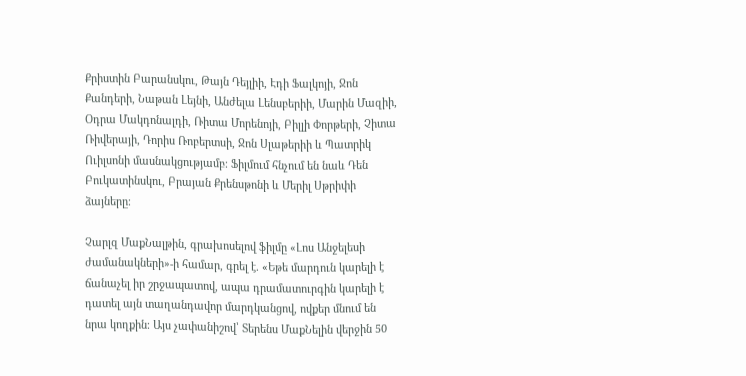Քրիստին Բարանսկու, Թայն Դեյլիի, Էդի Ֆալկոյի, Ջոն Քանդերի, Նաթան Լեյնի, Անժելա Լենսբերիի, Մարին Մազիի, Օդրա Մակդոնալդի, Ռիտա Մորենոյի, Բիլլի Փորթերի, Չիտա Ռիվերայի, Դորիս Ռոբերտսի, Ջոն Սլաթերիի և Պատրիկ Ուիլսոնի մասնակցությամբ։ Ֆիլմում հնչում են նաև Դեն Բուկատինսկու, Բրայան Քրենսթոնի և Մերիլ Սթրիփի ձայները։

Չարլզ ՄաքՆալթին, գրախոսելով ֆիլմը «Լոս Անջելեսի ժամանակների»-ի համար, գրել է. «Եթե մարդուն կարելի է ճանաչել իր շրջապատով, ապա դրամատուրգին կարելի է դատել այն տաղանդավոր մարդկանցով, ովքեր մնում են նրա կողքին։ Այս չափանիշով՝ Տերենս ՄաքՆելին վերջին 50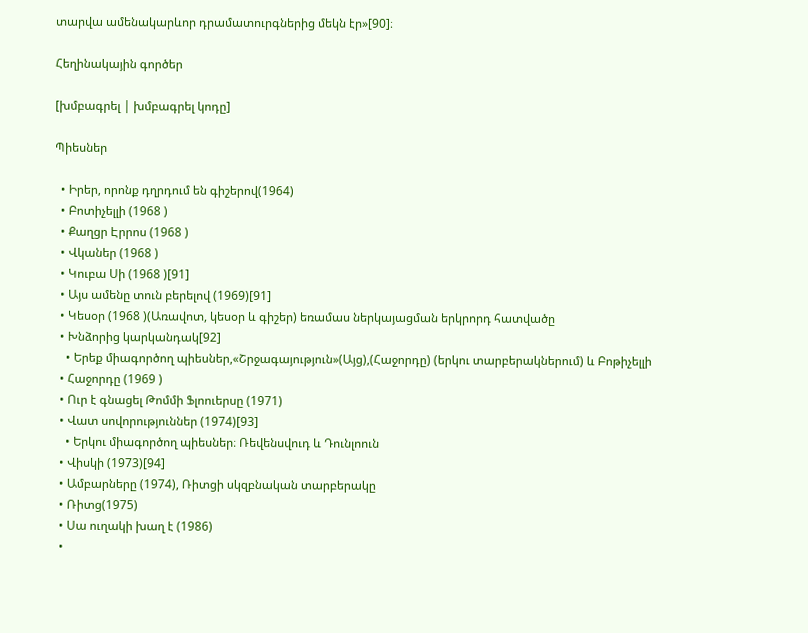տարվա ամենակարևոր դրամատուրգներից մեկն էր»[90]։

Հեղինակային գործեր

[խմբագրել | խմբագրել կոդը]

Պիեսներ

  • Իրեր, որոնք դղրդում են գիշերով(1964)
  • Բոտիչելլի (1968 )
  • Քաղցր Էրրոս (1968 )
  • Վկաներ (1968 )
  • Կուբա Սի (1968 )[91]
  • Այս ամենը տուն բերելով (1969)[91]
  • Կեսօր (1968 )(Առավոտ, կեսօր և գիշեր) եռամաս ներկայացման երկրորդ հատվածը
  • Խնձորից կարկանդակ[92]
    • Երեք միագործող պիեսներ,«Շրջագայություն»(Այց),(Հաջորդը) (երկու տարբերակներում) և Բոթիչելլի
  • Հաջորդը (1969 )
  • Ուր է գնացել Թոմմի Ֆլոուերսը (1971)
  • Վատ սովորություններ (1974)[93]
    • Երկու միագործող պիեսներ։ Ռեվենսվուդ և Դունլոուն
  • Վիսկի (1973)[94]
  • Ամբարները (1974), Ռիտցի սկզբնական տարբերակը
  • Ռիտց(1975)
  • Սա ուղակի խաղ է (1986)
  •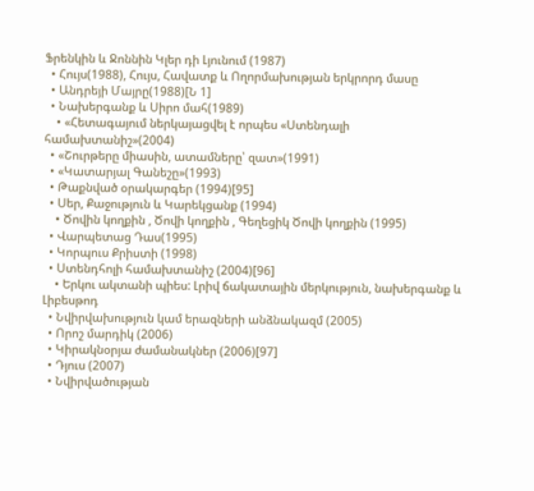Ֆրենկին և Ջոննին Կլեր դի Լյունում (1987)
  • Հույս(1988), Հույս, Հավատք և Ողորմախության երկրորդ մասը
  • Անդրեյի Մայրը(1988)[Ն 1]
  • Նախերգանք և Սիրո մահ(1989)
    • «Հետագայում ներկայացվել է որպես «Ստենդալի համախտանիշ»(2004)
  • «Շուրթերը միասին, ատամները՝ զատ»(1991)
  • «Կատարյալ Գանեշը»(1993)
  • Թաքնված օրակարգեր (1994)[95]
  • Սեր, Քաջություն և Կարեկցանք (1994)
    • Ծովին կողքին , Ծովի կողքին , Գեղեցիկ Ծովի կողքին (1995)
  • Վարպետաց Դաս(1995)
  • Կորպուս Քրիստի (1998)
  • Ստենդհոլի համախտանիշ (2004)[96]
    • Երկու ակտանի պիես: Լրիվ ճակատային մերկություն, նախերգանք և Լիբեսթոդ
  • Նվիրվախություն կամ երազների անձնակազմ (2005)
  • Որոշ մարդիկ (2006)
  • Կիրակնօրյա ժամանակներ (2006)[97]
  • Դյուս (2007)
  • Նվիրվածության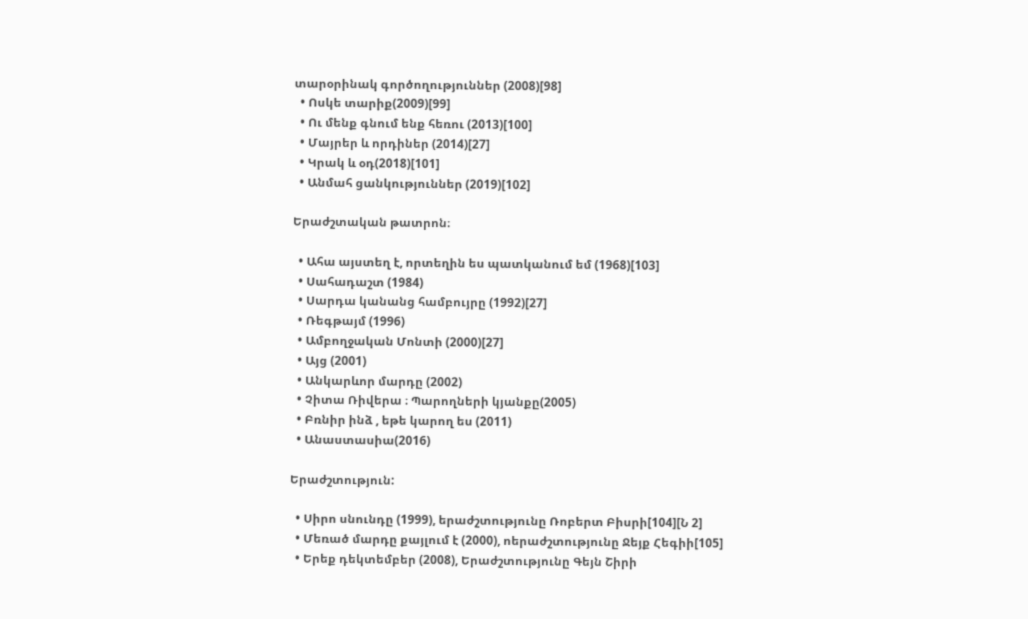տարօրինակ գործողություններ (2008)[98]
  • Ոսկե տարիք(2009)[99]
  • Ու մենք գնում ենք հեռու (2013)[100]
  • Մայրեր և որդիներ (2014)[27]
  • Կրակ և օդ(2018)[101]
  • Անմահ ցանկություններ (2019)[102]

Երաժշտական թատրոն։

  • Ահա այստեղ է, որտեղին ես պատկանում եմ (1968)[103]
  • Սահադաշտ (1984)
  • Սարդա կանանց համբույրը (1992)[27]
  • Ռեգթայմ (1996)
  • Ամբողջական Մոնտի (2000)[27]
  • Այց (2001)
  • Անկարևոր մարդը (2002)
  • Չիտա Ռիվերա ։ Պարողների կյանքը(2005)
  • Բռնիր ինձ , եթե կարող ես (2011)
  • Անաստասիա(2016)

Երաժշտություն:

  • Սիրո սնունդը (1999), երաժշտությունը Ռոբերտ Բիսրի[104][Ն 2]
  • Մեռած մարդը քայլում է (2000), ոերաժշտությունը Ջեյք Հեգիի[105]
  • Երեք դեկտեմբեր (2008), Երաժշտությունը Գեյն Շիրի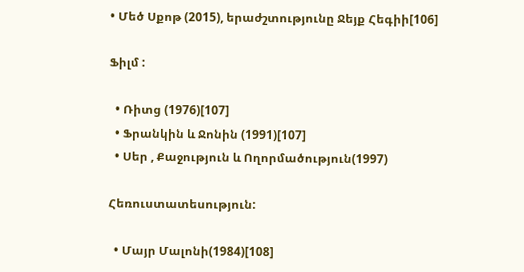• Մեծ Սքոթ (2015), երաժշտությունը Ջեյք Հեգիի[106]

Ֆիլմ :

  • Ռիտց (1976)[107]
  • Ֆրանկին և Ջոնին (1991)[107]
  • Սեր , Քաջություն և Ողորմածություն(1997)

Հեռուստատեսություն:

  • Մայր Մալոնի(1984)[108]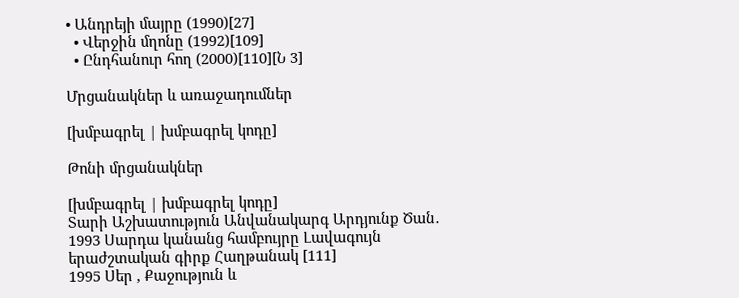• Անդրեյի մայրը (1990)[27]
  • Վերջին մղոնը (1992)[109]
  • Ընդհանուր հող (2000)[110][Ն 3]

Մրցանակներ և առաջադումներ

[խմբագրել | խմբագրել կոդը]

Թոնի մրցանակներ

[խմբագրել | խմբագրել կոդը]
Տարի Աշխատություն Անվանակարգ Արդյունք Ծան․
1993 Սարդա կանանց համբույրը Լավագույն երաժշտական գիրք Հաղթանակ [111]
1995 Սեր , Քաջություն և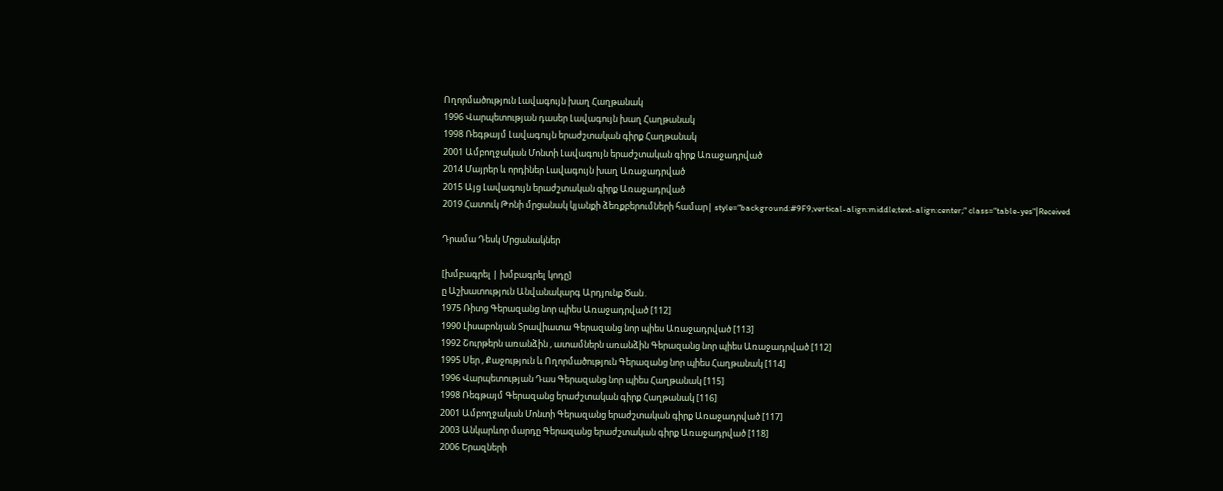Ողորմածություն Լավագույն խաղ Հաղթանակ
1996 Վարպետության դասեր Լավագույն խաղ Հաղթանակ
1998 Ռեգթայմ Լավագույն երաժշտական գիրք Հաղթանակ
2001 Ամբողջական Մոնտի Լավագույն երաժշտական գիրք Առաջադրված
2014 Մայրեր և որդիներ Լավագույն խաղ Առաջադրված
2015 Այց Լավագույն երաժշտական գիրք Առաջադրված
2019 Հատուկ Թոնի մրցանակ կյանքի ձեռքբերումների համար| style="background:#9F9;vertical-align:middle;text-align:center;" class="table-yes"|Received

Դրամա Դեսկ Մրցանակներ

[խմբագրել | խմբագրել կոդը]
ը Աշխատություն Անվանակարգ Արդյունք Ծան․
1975 Ռիտց Գերազանց նոր պիես Առաջադրված [112]
1990 Լիսաբոնյան Տրավիատա Գերազանց նոր պիես Առաջադրված [113]
1992 Շուրթերն առանձին , ատամներն առանձին Գերազանց նոր պիես Առաջադրված [112]
1995 Սեր , Քաջություն և Ողորմածություն Գերազանց նոր պիես Հաղթանակ [114]
1996 Վարպետության Դաս Գերազանց նոր պիես Հաղթանակ [115]
1998 Ռեգթայմ Գերազանց երաժշտական գիրք Հաղթանակ [116]
2001 Ամբողջական Մոնտի Գերազանց երաժշտական գիրք Առաջադրված [117]
2003 Անկարևոր մարդը Գերազանց երաժշտական գիրք Առաջադրված [118]
2006 Երազների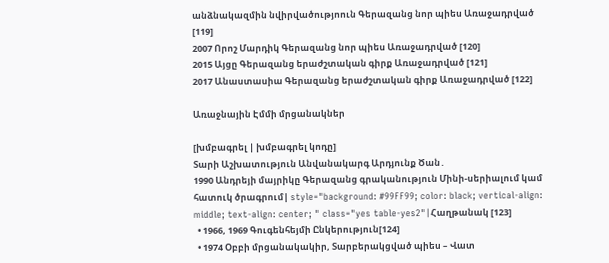անձնակազմին նվիրվածությոուն Գերազանց նոր պիես Առաջադրված [119]
2007 Որոշ Մարդիկ Գերազանց նոր պիես Առաջադրված [120]
2015 Այցը Գերազանց երաժշտական գիրք Առաջադրված [121]
2017 Անաստասիա Գերազանց երաժշտական գիրք Առաջադրված [122]

Առաջնային Էմմի մրցանակներ

[խմբագրել | խմբագրել կոդը]
Տարի Աշխատություն Անվանակարգ Արդյունք Ծան․
1990 Անդրեյի մայրիկը Գերազանց գրականություն Մինի-սերիալում կամ հատուկ ծրագրում| style="background: #99FF99; color: black; vertical-align: middle; text-align: center; " class="yes table-yes2"|Հաղթանակ [123]
  • 1966, 1969 Գուգենհեյմի Ընկերություն[124]
  • 1974 Օբբի մրցանակակիր, Տարբերակցված պիես – Վատ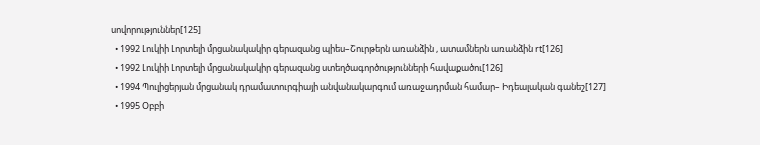սովորություններ[125]
  • 1992 Լուկիի Լորտելի մրցանակակիր գերազանց պիես–Շուրթերն առանձին , ատամներն առանձին rt[126]
  • 1992 Լուկիի Լորտելի մրցանակակիր գերազանց ստեղծագործությունների հավաքածու[126]
  • 1994 Պուլիցերյան մրցանակ դրամատուրգիայի անվանակարգում առաջադրման համար– Իդեալական գանեշ[127]
  • 1995 Օբբի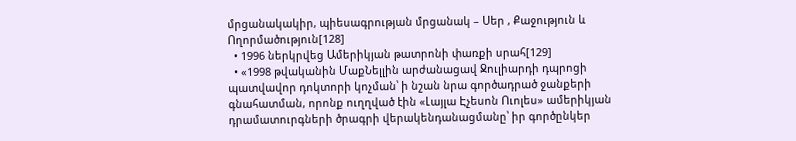մրցանակակիր, պիեսագրության մրցանակ – Սեր , Քաջություն և Ողորմածություն[128]
  • 1996 ներկրվեց Ամերիկյան թատրոնի փառքի սրահ[129]
  • «1998 թվականին ՄաքՆելլին արժանացավ Ջուլիարդի դպրոցի պատվավոր դոկտորի կոչման՝ ի նշան նրա գործադրած ջանքերի գնահատման, որոնք ուղղված էին «Լայլա Էչեսոն Ուոլես» ամերիկյան դրամատուրգների ծրագրի վերակենդանացմանը՝ իր գործընկեր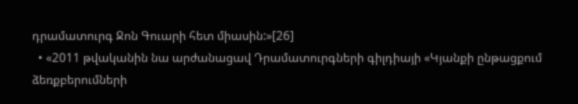դրամատուրգ Ջոն Գուարի հետ միասին:»[26]
  • «2011 թվականին նա արժանացավ Դրամատուրգների գիլդիայի «Կյանքի ընթացքում ձեռքբերումների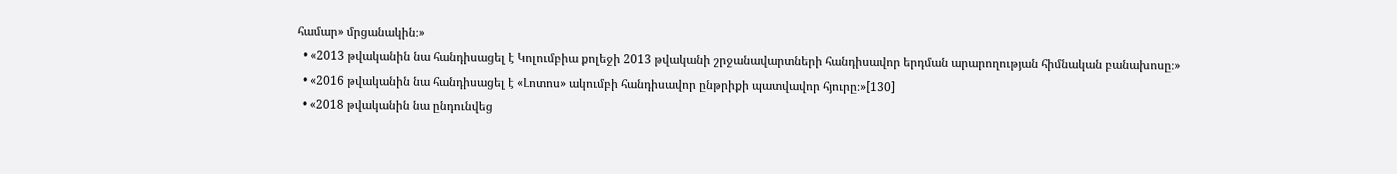համար» մրցանակին։»
  • «2013 թվականին նա հանդիսացել է Կոլումբիա քոլեջի 2013 թվականի շրջանավարտների հանդիսավոր երդման արարողության հիմնական բանախոսը։»
  • «2016 թվականին նա հանդիսացել է «Լոտոս» ակումբի հանդիսավոր ընթրիքի պատվավոր հյուրը։»[130]
  • «2018 թվականին նա ընդունվեց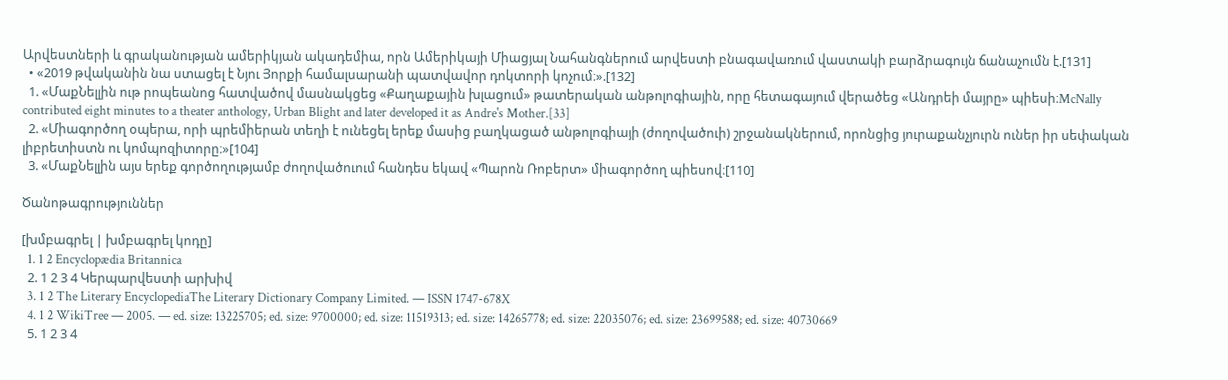Արվեստների և գրականության ամերիկյան ակադեմիա, որն Ամերիկայի Միացյալ Նահանգներում արվեստի բնագավառում վաստակի բարձրագույն ճանաչումն է.[131]
  • «2019 թվականին նա ստացել է Նյու Յորքի համալսարանի պատվավոր դոկտորի կոչում։».[132]
  1. «ՄաքՆելլին ութ րոպեանոց հատվածով մասնակցեց «Քաղաքային խլացում» թատերական անթոլոգիային, որը հետագայում վերածեց «Անդրեի մայրը» պիեսի։McNally contributed eight minutes to a theater anthology, Urban Blight and later developed it as Andre's Mother.[33]
  2. «Միագործող օպերա, որի պրեմիերան տեղի է ունեցել երեք մասից բաղկացած անթոլոգիայի (ժողովածուի) շրջանակներում, որոնցից յուրաքանչյուրն ուներ իր սեփական լիբրետիստն ու կոմպոզիտորը։»[104]
  3. «ՄաքՆելլին այս երեք գործողությամբ ժողովածուում հանդես եկավ «Պարոն Ռոբերտ» միագործող պիեսով։[110]

Ծանոթագրություններ

[խմբագրել | խմբագրել կոդը]
  1. 1 2 Encyclopædia Britannica
  2. 1 2 3 4 Կերպարվեստի արխիվ
  3. 1 2 The Literary EncyclopediaThe Literary Dictionary Company Limited. — ISSN 1747-678X
  4. 1 2 WikiTree — 2005. — ed. size: 13225705; ed. size: 9700000; ed. size: 11519313; ed. size: 14265778; ed. size: 22035076; ed. size: 23699588; ed. size: 40730669
  5. 1 2 3 4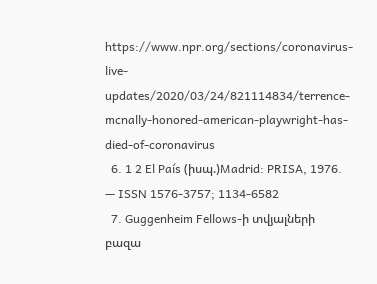https://www.npr.org/sections/coronavirus-live-updates/2020/03/24/821114834/terrence-mcnally-honored-american-playwright-has-died-of-coronavirus
  6. 1 2 El País (իսպ.)Madrid: PRISA, 1976. — ISSN 1576-3757; 1134-6582
  7. Guggenheim Fellows-ի տվյալների բազա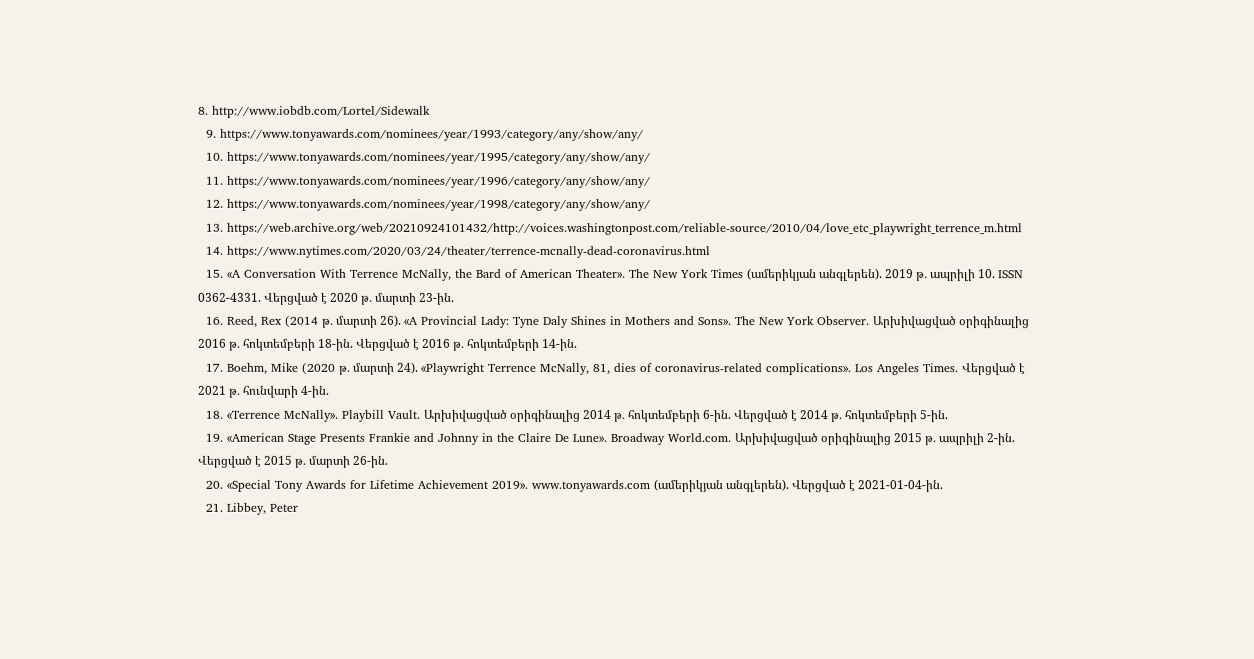8. http://www.iobdb.com/Lortel/Sidewalk
  9. https://www.tonyawards.com/nominees/year/1993/category/any/show/any/
  10. https://www.tonyawards.com/nominees/year/1995/category/any/show/any/
  11. https://www.tonyawards.com/nominees/year/1996/category/any/show/any/
  12. https://www.tonyawards.com/nominees/year/1998/category/any/show/any/
  13. https://web.archive.org/web/20210924101432/http://voices.washingtonpost.com/reliable-source/2010/04/love_etc_playwright_terrence_m.html
  14. https://www.nytimes.com/2020/03/24/theater/terrence-mcnally-dead-coronavirus.html
  15. «A Conversation With Terrence McNally, the Bard of American Theater». The New York Times (ամերիկյան անգլերեն). 2019 թ․ ապրիլի 10. ISSN 0362-4331. Վերցված է 2020 թ․ մարտի 23-ին.
  16. Reed, Rex (2014 թ․ մարտի 26). «A Provincial Lady: Tyne Daly Shines in Mothers and Sons». The New York Observer. Արխիվացված օրիգինալից 2016 թ․ հոկտեմբերի 18-ին. Վերցված է 2016 թ․ հոկտեմբերի 14-ին.
  17. Boehm, Mike (2020 թ․ մարտի 24). «Playwright Terrence McNally, 81, dies of coronavirus-related complications». Los Angeles Times. Վերցված է 2021 թ․ հունվարի 4-ին.
  18. «Terrence McNally». Playbill Vault. Արխիվացված օրիգինալից 2014 թ․ հոկտեմբերի 6-ին. Վերցված է 2014 թ․ հոկտեմբերի 5-ին.
  19. «American Stage Presents Frankie and Johnny in the Claire De Lune». Broadway World.com. Արխիվացված օրիգինալից 2015 թ․ ապրիլի 2-ին. Վերցված է 2015 թ․ մարտի 26-ին.
  20. «Special Tony Awards for Lifetime Achievement 2019». www.tonyawards.com (ամերիկյան անգլերեն). Վերցված է 2021-01-04-ին.
  21. Libbey, Peter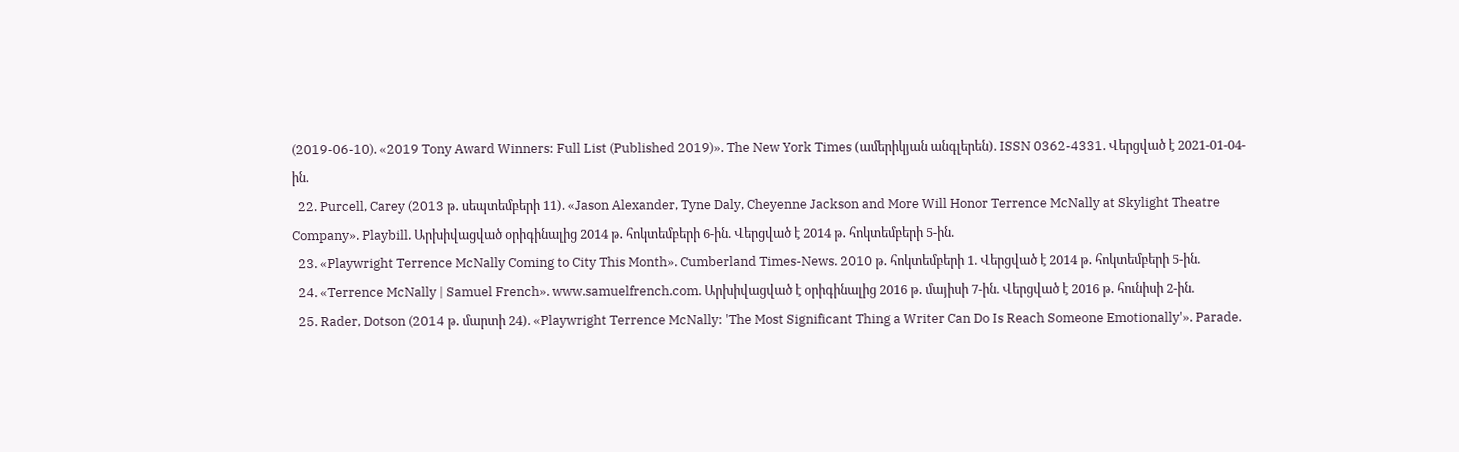(2019-06-10). «2019 Tony Award Winners: Full List (Published 2019)». The New York Times (ամերիկյան անգլերեն). ISSN 0362-4331. Վերցված է 2021-01-04-ին.
  22. Purcell, Carey (2013 թ․ սեպտեմբերի 11). «Jason Alexander, Tyne Daly, Cheyenne Jackson and More Will Honor Terrence McNally at Skylight Theatre Company». Playbill. Արխիվացված օրիգինալից 2014 թ․ հոկտեմբերի 6-ին. Վերցված է 2014 թ․ հոկտեմբերի 5-ին.
  23. «Playwright Terrence McNally Coming to City This Month». Cumberland Times-News. 2010 թ․ հոկտեմբերի 1. Վերցված է 2014 թ․ հոկտեմբերի 5-ին.
  24. «Terrence McNally | Samuel French». www.samuelfrench.com. Արխիվացված է օրիգինալից 2016 թ․ մայիսի 7-ին. Վերցված է 2016 թ․ հունիսի 2-ին.
  25. Rader, Dotson (2014 թ․ մարտի 24). «Playwright Terrence McNally: 'The Most Significant Thing a Writer Can Do Is Reach Someone Emotionally'». Parade.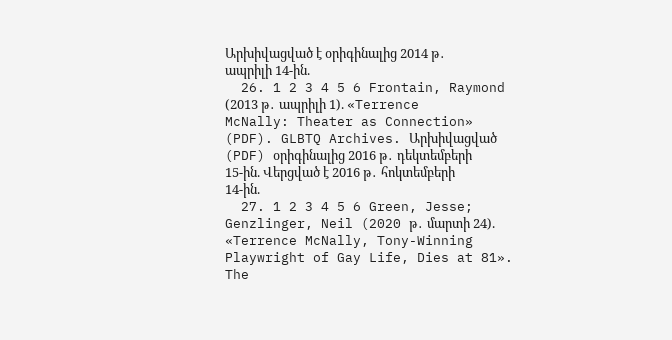Արխիվացված է օրիգինալից 2014 թ․ ապրիլի 14-ին.
  26. 1 2 3 4 5 6 Frontain, Raymond (2013 թ․ ապրիլի 1). «Terrence McNally: Theater as Connection» (PDF). GLBTQ Archives. Արխիվացված (PDF) օրիգինալից 2016 թ․ դեկտեմբերի 15-ին. Վերցված է 2016 թ․ հոկտեմբերի 14-ին.
  27. 1 2 3 4 5 6 Green, Jesse; Genzlinger, Neil (2020 թ․ մարտի 24). «Terrence McNally, Tony-Winning Playwright of Gay Life, Dies at 81». The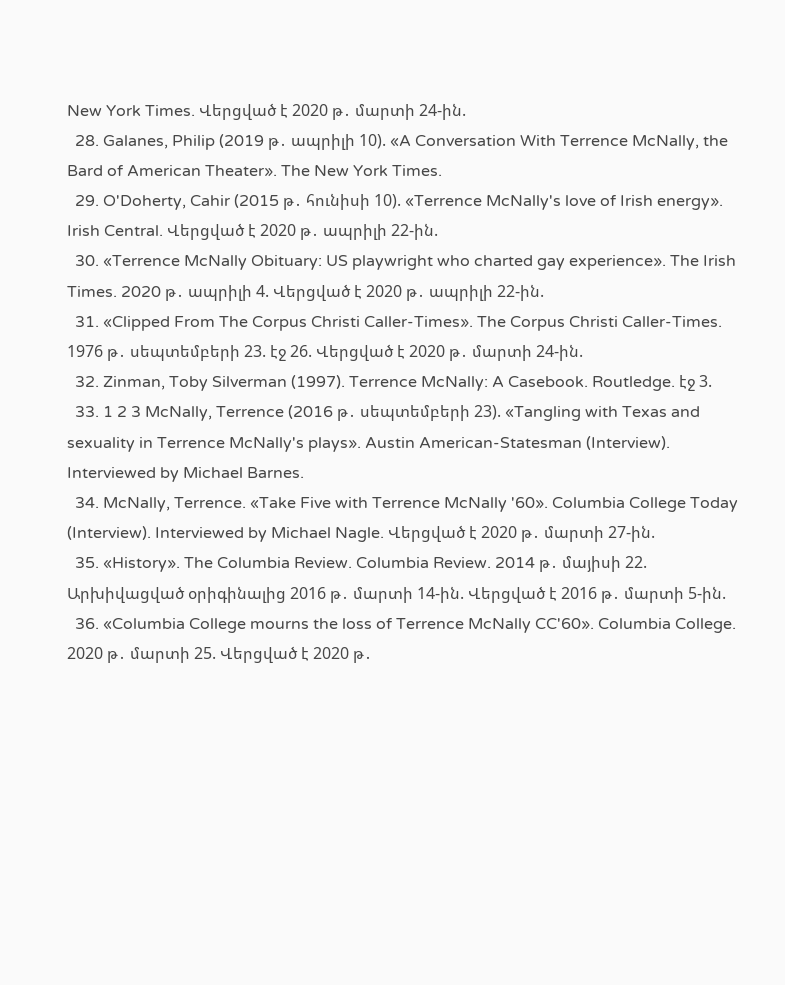New York Times. Վերցված է 2020 թ․ մարտի 24-ին.
  28. Galanes, Philip (2019 թ․ ապրիլի 10). «A Conversation With Terrence McNally, the Bard of American Theater». The New York Times.
  29. O'Doherty, Cahir (2015 թ․ հունիսի 10). «Terrence McNally's love of Irish energy». Irish Central. Վերցված է 2020 թ․ ապրիլի 22-ին.
  30. «Terrence McNally Obituary: US playwright who charted gay experience». The Irish Times. 2020 թ․ ապրիլի 4. Վերցված է 2020 թ․ ապրիլի 22-ին.
  31. «Clipped From The Corpus Christi Caller-Times». The Corpus Christi Caller-Times. 1976 թ․ սեպտեմբերի 23. էջ 26. Վերցված է 2020 թ․ մարտի 24-ին.
  32. Zinman, Toby Silverman (1997). Terrence McNally: A Casebook. Routledge. էջ 3.
  33. 1 2 3 McNally, Terrence (2016 թ․ սեպտեմբերի 23). «Tangling with Texas and sexuality in Terrence McNally's plays». Austin American-Statesman (Interview). Interviewed by Michael Barnes.
  34. McNally, Terrence. «Take Five with Terrence McNally '60». Columbia College Today (Interview). Interviewed by Michael Nagle. Վերցված է 2020 թ․ մարտի 27-ին.
  35. «History». The Columbia Review. Columbia Review. 2014 թ․ մայիսի 22. Արխիվացված օրիգինալից 2016 թ․ մարտի 14-ին. Վերցված է 2016 թ․ մարտի 5-ին.
  36. «Columbia College mourns the loss of Terrence McNally CC'60». Columbia College. 2020 թ․ մարտի 25. Վերցված է 2020 թ․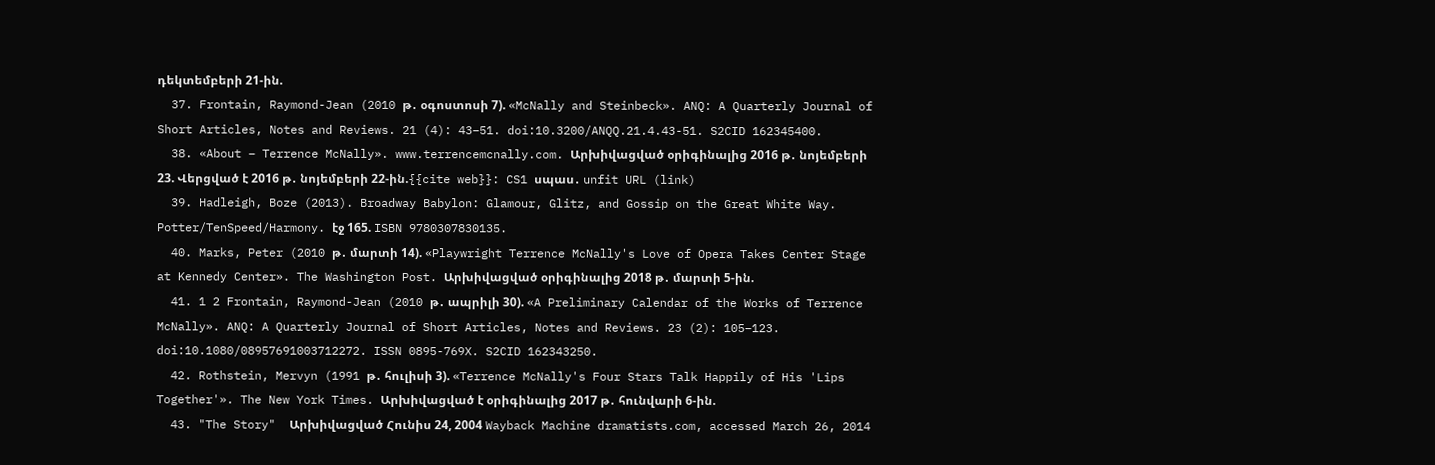դեկտեմբերի 21-ին.
  37. Frontain, Raymond-Jean (2010 թ․ օգոստոսի 7). «McNally and Steinbeck». ANQ: A Quarterly Journal of Short Articles, Notes and Reviews. 21 (4): 43–51. doi:10.3200/ANQQ.21.4.43-51. S2CID 162345400.
  38. «About – Terrence McNally». www.terrencemcnally.com. Արխիվացված օրիգինալից 2016 թ․ նոյեմբերի 23. Վերցված է 2016 թ․ նոյեմբերի 22-ին.{{cite web}}: CS1 սպաս․ unfit URL (link)
  39. Hadleigh, Boze (2013). Broadway Babylon: Glamour, Glitz, and Gossip on the Great White Way. Potter/TenSpeed/Harmony. էջ 165. ISBN 9780307830135.
  40. Marks, Peter (2010 թ․ մարտի 14). «Playwright Terrence McNally's Love of Opera Takes Center Stage at Kennedy Center». The Washington Post. Արխիվացված օրիգինալից 2018 թ․ մարտի 5-ին.
  41. 1 2 Frontain, Raymond-Jean (2010 թ․ ապրիլի 30). «A Preliminary Calendar of the Works of Terrence McNally». ANQ: A Quarterly Journal of Short Articles, Notes and Reviews. 23 (2): 105–123. doi:10.1080/08957691003712272. ISSN 0895-769X. S2CID 162343250.
  42. Rothstein, Mervyn (1991 թ․ հուլիսի 3). «Terrence McNally's Four Stars Talk Happily of His 'Lips Together'». The New York Times. Արխիվացված է օրիգինալից 2017 թ․ հունվարի 6-ին.
  43. "The Story"  Արխիվացված Հունիս 24, 2004 Wayback Machine dramatists.com, accessed March 26, 2014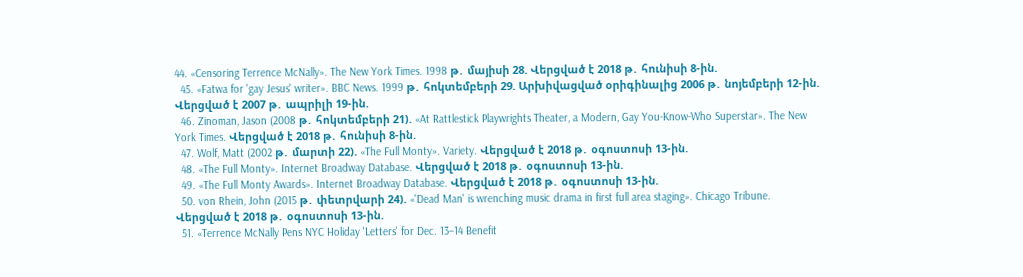44. «Censoring Terrence McNally». The New York Times. 1998 թ․ մայիսի 28. Վերցված է 2018 թ․ հունիսի 8-ին.
  45. «Fatwa for 'gay Jesus' writer». BBC News. 1999 թ․ հոկտեմբերի 29. Արխիվացված օրիգինալից 2006 թ․ նոյեմբերի 12-ին. Վերցված է 2007 թ․ ապրիլի 19-ին.
  46. Zinoman, Jason (2008 թ․ հոկտեմբերի 21). «At Rattlestick Playwrights Theater, a Modern, Gay You-Know-Who Superstar». The New York Times. Վերցված է 2018 թ․ հունիսի 8-ին.
  47. Wolf, Matt (2002 թ․ մարտի 22). «The Full Monty». Variety. Վերցված է 2018 թ․ օգոստոսի 13-ին.
  48. «The Full Monty». Internet Broadway Database. Վերցված է 2018 թ․ օգոստոսի 13-ին.
  49. «The Full Monty Awards». Internet Broadway Database. Վերցված է 2018 թ․ օգոստոսի 13-ին.
  50. von Rhein, John (2015 թ․ փետրվարի 24). «'Dead Man' is wrenching music drama in first full area staging». Chicago Tribune. Վերցված է 2018 թ․ օգոստոսի 13-ին.
  51. «Terrence McNally Pens NYC Holiday 'Letters' for Dec. 13–14 Benefit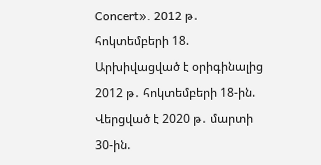Concert». 2012 թ․ հոկտեմբերի 18. Արխիվացված է օրիգինալից 2012 թ․ հոկտեմբերի 18-ին. Վերցված է 2020 թ․ մարտի 30-ին.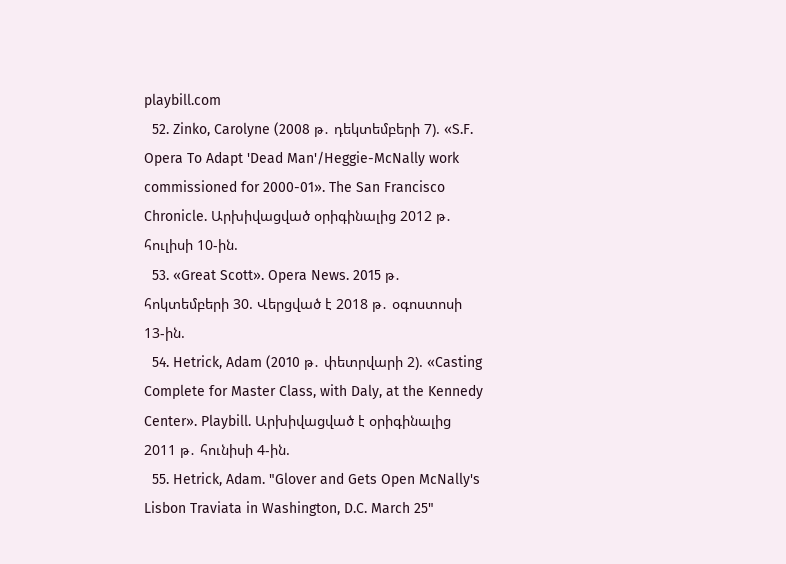playbill.com
  52. Zinko, Carolyne (2008 թ․ դեկտեմբերի 7). «S.F. Opera To Adapt 'Dead Man'/Heggie-McNally work commissioned for 2000-01». The San Francisco Chronicle. Արխիվացված օրիգինալից 2012 թ․ հուլիսի 10-ին.
  53. «Great Scott». Opera News. 2015 թ․ հոկտեմբերի 30. Վերցված է 2018 թ․ օգոստոսի 13-ին.
  54. Hetrick, Adam (2010 թ․ փետրվարի 2). «Casting Complete for Master Class, with Daly, at the Kennedy Center». Playbill. Արխիվացված է օրիգինալից 2011 թ․ հունիսի 4-ին.
  55. Hetrick, Adam. "Glover and Gets Open McNally's Lisbon Traviata in Washington, D.C. March 25"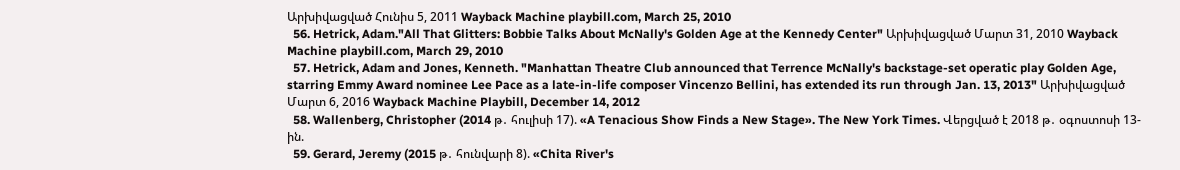Արխիվացված Հունիս 5, 2011 Wayback Machine playbill.com, March 25, 2010
  56. Hetrick, Adam."All That Glitters: Bobbie Talks About McNally's Golden Age at the Kennedy Center" Արխիվացված Մարտ 31, 2010 Wayback Machine playbill.com, March 29, 2010
  57. Hetrick, Adam and Jones, Kenneth. "Manhattan Theatre Club announced that Terrence McNally's backstage-set operatic play Golden Age, starring Emmy Award nominee Lee Pace as a late-in-life composer Vincenzo Bellini, has extended its run through Jan. 13, 2013" Արխիվացված Մարտ 6, 2016 Wayback Machine Playbill, December 14, 2012
  58. Wallenberg, Christopher (2014 թ․ հուլիսի 17). «A Tenacious Show Finds a New Stage». The New York Times. Վերցված է 2018 թ․ օգոստոսի 13-ին.
  59. Gerard, Jeremy (2015 թ․ հունվարի 8). «Chita River's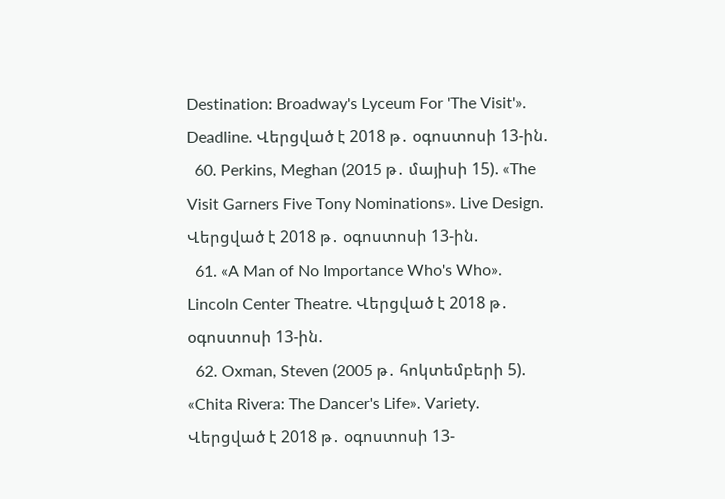Destination: Broadway's Lyceum For 'The Visit'». Deadline. Վերցված է 2018 թ․ օգոստոսի 13-ին.
  60. Perkins, Meghan (2015 թ․ մայիսի 15). «The Visit Garners Five Tony Nominations». Live Design. Վերցված է 2018 թ․ օգոստոսի 13-ին.
  61. «A Man of No Importance Who's Who». Lincoln Center Theatre. Վերցված է 2018 թ․ օգոստոսի 13-ին.
  62. Oxman, Steven (2005 թ․ հոկտեմբերի 5). «Chita Rivera: The Dancer's Life». Variety. Վերցված է 2018 թ․ օգոստոսի 13-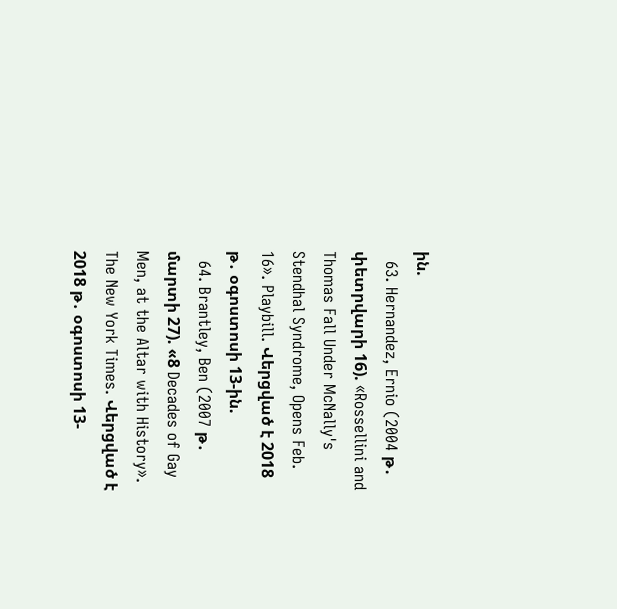ին.
  63. Hernandez, Ernio (2004 թ․ փետրվարի 16). «Rossellini and Thomas Fall Under McNally's Stendhal Syndrome, Opens Feb. 16». Playbill. Վերցված է 2018 թ․ օգոստոսի 13-ին.
  64. Brantley, Ben (2007 թ․ մարտի 27). «8 Decades of Gay Men, at the Altar with History». The New York Times. Վերցված է 2018 թ․ օգոստոսի 13-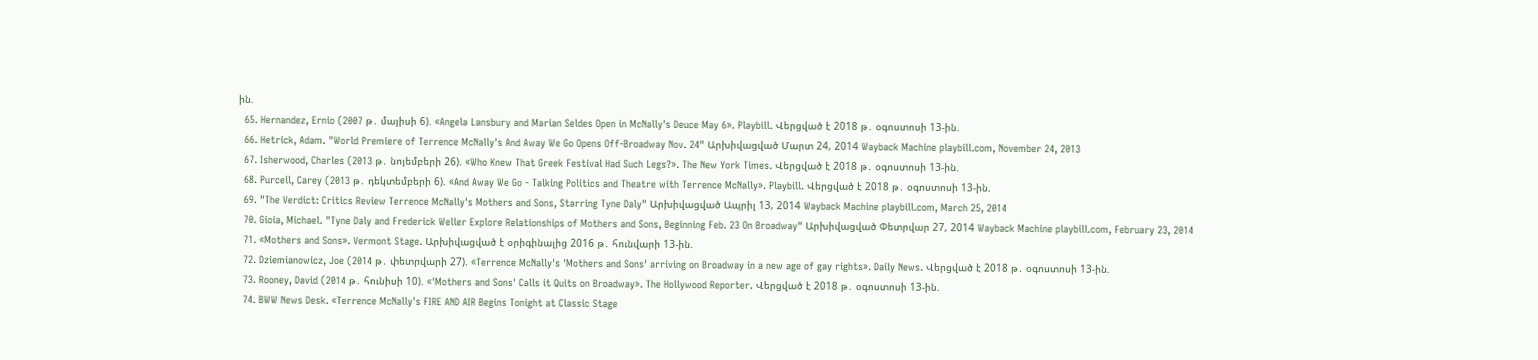ին.
  65. Hernandez, Ernio (2007 թ․ մայիսի 6). «Angela Lansbury and Marian Seldes Open in McNally's Deuce May 6». Playbill. Վերցված է 2018 թ․ օգոստոսի 13-ին.
  66. Hetrick, Adam. "World Premiere of Terrence McNally's And Away We Go Opens Off-Broadway Nov. 24" Արխիվացված Մարտ 24, 2014 Wayback Machine playbill.com, November 24, 2013
  67. Isherwood, Charles (2013 թ․ նոյեմբերի 26). «Who Knew That Greek Festival Had Such Legs?». The New York Times. Վերցված է 2018 թ․ օգոստոսի 13-ին.
  68. Purcell, Carey (2013 թ․ դեկտեմբերի 6). «And Away We Go - Talking Politics and Theatre with Terrence McNally». Playbill. Վերցված է 2018 թ․ օգոստոսի 13-ին.
  69. "The Verdict: Critics Review Terrence McNally's Mothers and Sons, Starring Tyne Daly" Արխիվացված Ապրիլ 13, 2014 Wayback Machine playbill.com, March 25, 2014
  70. Gioia, Michael. "Tyne Daly and Frederick Weller Explore Relationships of Mothers and Sons, Beginning Feb. 23 On Broadway" Արխիվացված Փետրվար 27, 2014 Wayback Machine playbill.com, February 23, 2014
  71. «Mothers and Sons». Vermont Stage. Արխիվացված է օրիգինալից 2016 թ․ հունվարի 13-ին.
  72. Dziemianowicz, Joe (2014 թ․ փետրվարի 27). «Terrence McNally's 'Mothers and Sons' arriving on Broadway in a new age of gay rights». Daily News. Վերցված է 2018 թ․ օգոստոսի 13-ին.
  73. Rooney, David (2014 թ․ հունիսի 10). «'Mothers and Sons' Calls it Quits on Broadway». The Hollywood Reporter. Վերցված է 2018 թ․ օգոստոսի 13-ին.
  74. BWW News Desk. «Terrence McNally's FIRE AND AIR Begins Tonight at Classic Stage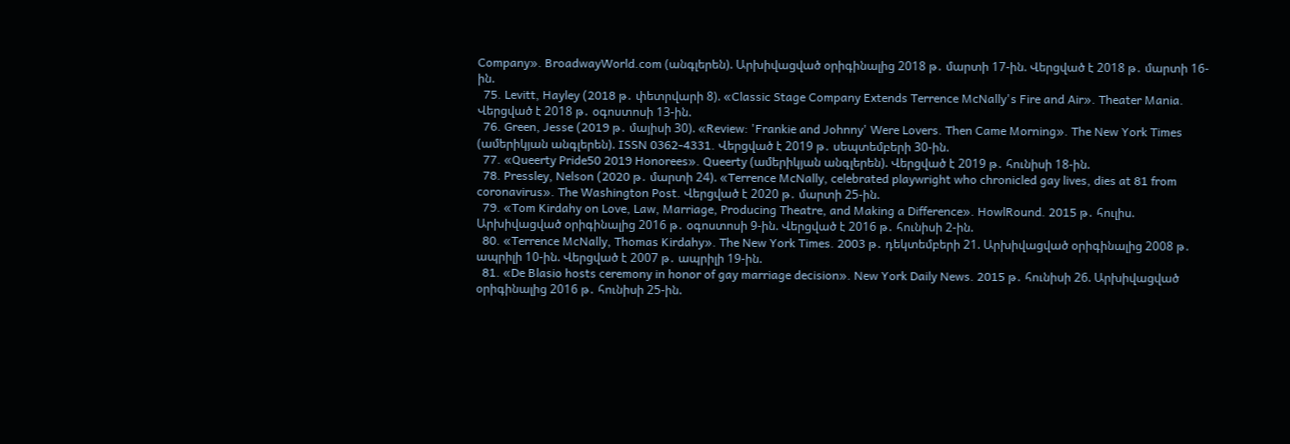Company». BroadwayWorld.com (անգլերեն). Արխիվացված օրիգինալից 2018 թ․ մարտի 17-ին. Վերցված է 2018 թ․ մարտի 16-ին.
  75. Levitt, Hayley (2018 թ․ փետրվարի 8). «Classic Stage Company Extends Terrence McNally's Fire and Air». Theater Mania. Վերցված է 2018 թ․ օգոստոսի 13-ին.
  76. Green, Jesse (2019 թ․ մայիսի 30). «Review: 'Frankie and Johnny' Were Lovers. Then Came Morning». The New York Times (ամերիկյան անգլերեն). ISSN 0362-4331. Վերցված է 2019 թ․ սեպտեմբերի 30-ին.
  77. «Queerty Pride50 2019 Honorees». Queerty (ամերիկյան անգլերեն). Վերցված է 2019 թ․ հունիսի 18-ին.
  78. Pressley, Nelson (2020 թ․ մարտի 24). «Terrence McNally, celebrated playwright who chronicled gay lives, dies at 81 from coronavirus». The Washington Post. Վերցված է 2020 թ․ մարտի 25-ին.
  79. «Tom Kirdahy on Love, Law, Marriage, Producing Theatre, and Making a Difference». HowlRound. 2015 թ․ հուլիս. Արխիվացված օրիգինալից 2016 թ․ օգոստոսի 9-ին. Վերցված է 2016 թ․ հունիսի 2-ին.
  80. «Terrence McNally, Thomas Kirdahy». The New York Times. 2003 թ․ դեկտեմբերի 21. Արխիվացված օրիգինալից 2008 թ․ ապրիլի 10-ին. Վերցված է 2007 թ․ ապրիլի 19-ին.
  81. «De Blasio hosts ceremony in honor of gay marriage decision». New York Daily News. 2015 թ․ հունիսի 26. Արխիվացված օրիգինալից 2016 թ․ հունիսի 25-ին.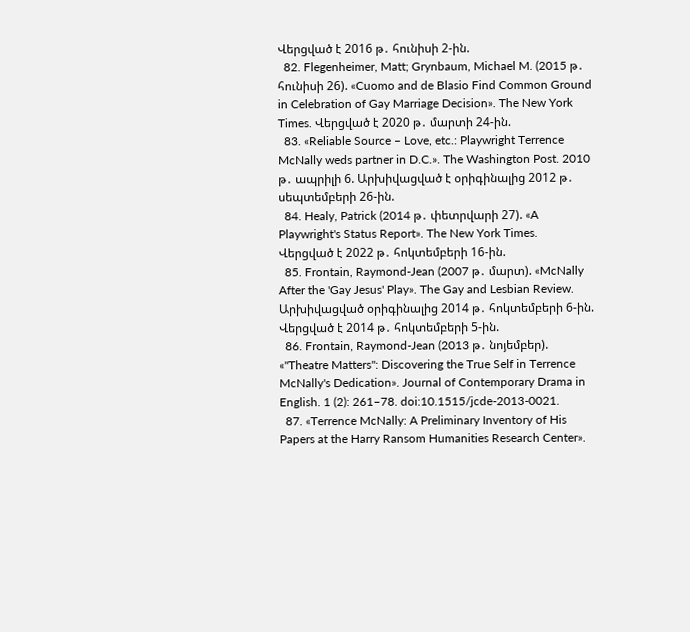Վերցված է 2016 թ․ հունիսի 2-ին.
  82. Flegenheimer, Matt; Grynbaum, Michael M. (2015 թ․ հունիսի 26). «Cuomo and de Blasio Find Common Ground in Celebration of Gay Marriage Decision». The New York Times. Վերցված է 2020 թ․ մարտի 24-ին.
  83. «Reliable Source – Love, etc.: Playwright Terrence McNally weds partner in D.C.». The Washington Post. 2010 թ․ ապրիլի 6. Արխիվացված է օրիգինալից 2012 թ․ սեպտեմբերի 26-ին.
  84. Healy, Patrick (2014 թ․ փետրվարի 27). «A Playwright's Status Report». The New York Times. Վերցված է 2022 թ․ հոկտեմբերի 16-ին.
  85. Frontain, Raymond-Jean (2007 թ․ մարտ). «McNally After the 'Gay Jesus' Play». The Gay and Lesbian Review. Արխիվացված օրիգինալից 2014 թ․ հոկտեմբերի 6-ին. Վերցված է 2014 թ․ հոկտեմբերի 5-ին.
  86. Frontain, Raymond-Jean (2013 թ․ նոյեմբեր). «"Theatre Matters": Discovering the True Self in Terrence McNally's Dedication». Journal of Contemporary Drama in English. 1 (2): 261–78. doi:10.1515/jcde-2013-0021.
  87. «Terrence McNally: A Preliminary Inventory of His Papers at the Harry Ransom Humanities Research Center».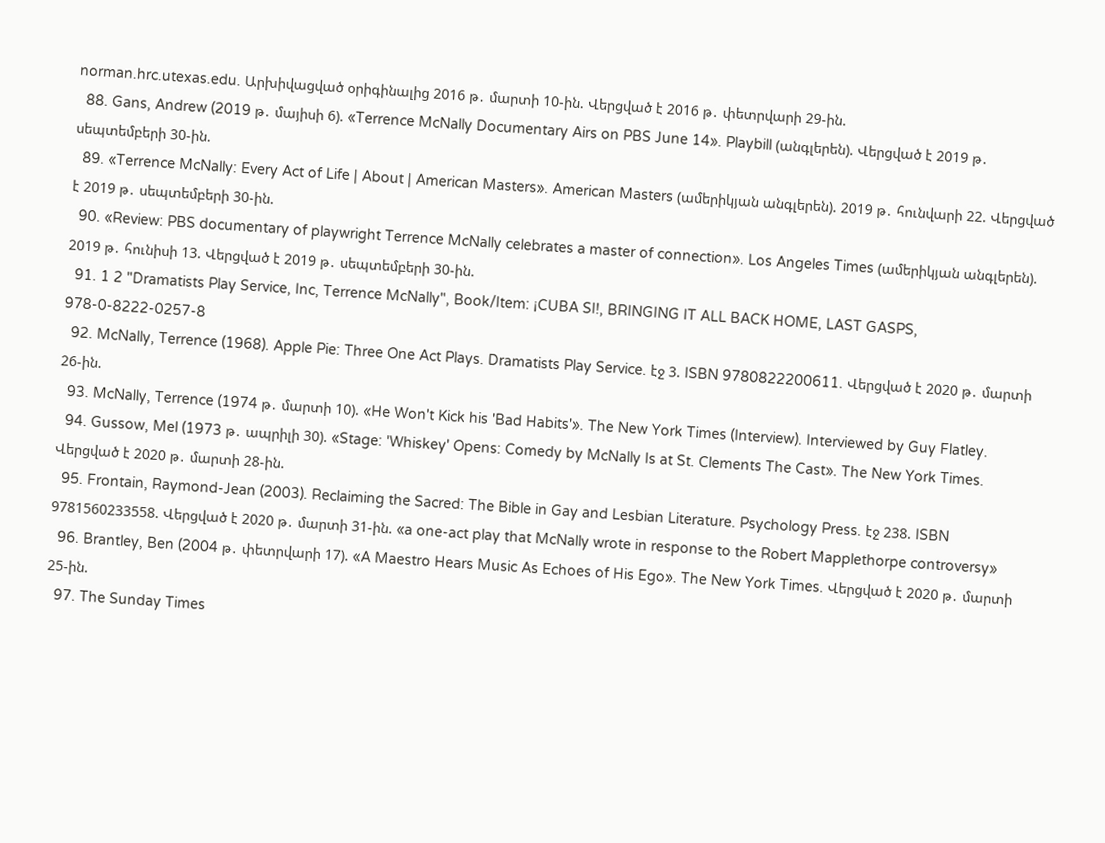norman.hrc.utexas.edu. Արխիվացված օրիգինալից 2016 թ․ մարտի 10-ին. Վերցված է 2016 թ․ փետրվարի 29-ին.
  88. Gans, Andrew (2019 թ․ մայիսի 6). «Terrence McNally Documentary Airs on PBS June 14». Playbill (անգլերեն). Վերցված է 2019 թ․ սեպտեմբերի 30-ին.
  89. «Terrence McNally: Every Act of Life | About | American Masters». American Masters (ամերիկյան անգլերեն). 2019 թ․ հունվարի 22. Վերցված է 2019 թ․ սեպտեմբերի 30-ին.
  90. «Review: PBS documentary of playwright Terrence McNally celebrates a master of connection». Los Angeles Times (ամերիկյան անգլերեն). 2019 թ․ հունիսի 13. Վերցված է 2019 թ․ սեպտեմբերի 30-ին.
  91. 1 2 "Dramatists Play Service, Inc, Terrence McNally", Book/Item: ¡CUBA SI!, BRINGING IT ALL BACK HOME, LAST GASPS, 978-0-8222-0257-8
  92. McNally, Terrence (1968). Apple Pie: Three One Act Plays. Dramatists Play Service. էջ 3. ISBN 9780822200611. Վերցված է 2020 թ․ մարտի 26-ին.
  93. McNally, Terrence (1974 թ․ մարտի 10). «He Won't Kick his 'Bad Habits'». The New York Times (Interview). Interviewed by Guy Flatley.
  94. Gussow, Mel (1973 թ․ ապրիլի 30). «Stage: 'Whiskey' Opens: Comedy by McNally Is at St. Clements The Cast». The New York Times. Վերցված է 2020 թ․ մարտի 28-ին.
  95. Frontain, Raymond-Jean (2003). Reclaiming the Sacred: The Bible in Gay and Lesbian Literature. Psychology Press. էջ 238. ISBN 9781560233558. Վերցված է 2020 թ․ մարտի 31-ին. «a one-act play that McNally wrote in response to the Robert Mapplethorpe controversy»
  96. Brantley, Ben (2004 թ․ փետրվարի 17). «A Maestro Hears Music As Echoes of His Ego». The New York Times. Վերցված է 2020 թ․ մարտի 25-ին.
  97. The Sunday Times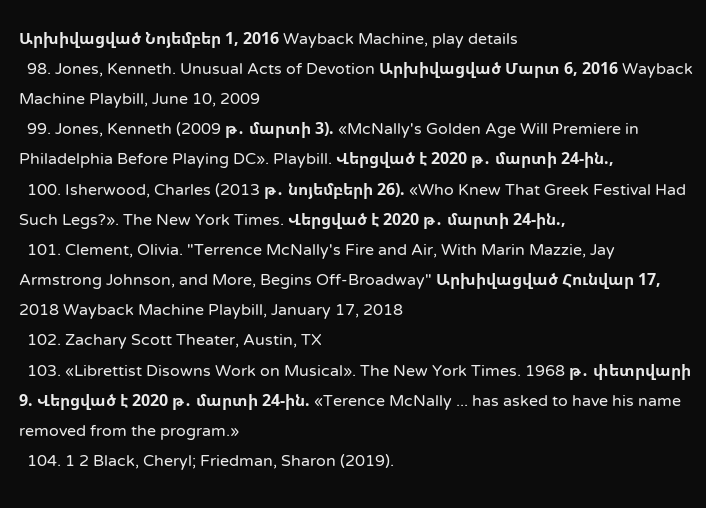Արխիվացված Նոյեմբեր 1, 2016 Wayback Machine, play details
  98. Jones, Kenneth. Unusual Acts of Devotion Արխիվացված Մարտ 6, 2016 Wayback Machine Playbill, June 10, 2009
  99. Jones, Kenneth (2009 թ․ մարտի 3). «McNally's Golden Age Will Premiere in Philadelphia Before Playing DC». Playbill. Վերցված է 2020 թ․ մարտի 24-ին.,
  100. Isherwood, Charles (2013 թ․ նոյեմբերի 26). «Who Knew That Greek Festival Had Such Legs?». The New York Times. Վերցված է 2020 թ․ մարտի 24-ին.,
  101. Clement, Olivia. "Terrence McNally's Fire and Air, With Marin Mazzie, Jay Armstrong Johnson, and More, Begins Off-Broadway" Արխիվացված Հունվար 17, 2018 Wayback Machine Playbill, January 17, 2018
  102. Zachary Scott Theater, Austin, TX
  103. «Librettist Disowns Work on Musical». The New York Times. 1968 թ․ փետրվարի 9. Վերցված է 2020 թ․ մարտի 24-ին. «Terence McNally ... has asked to have his name removed from the program.»
  104. 1 2 Black, Cheryl; Friedman, Sharon (2019).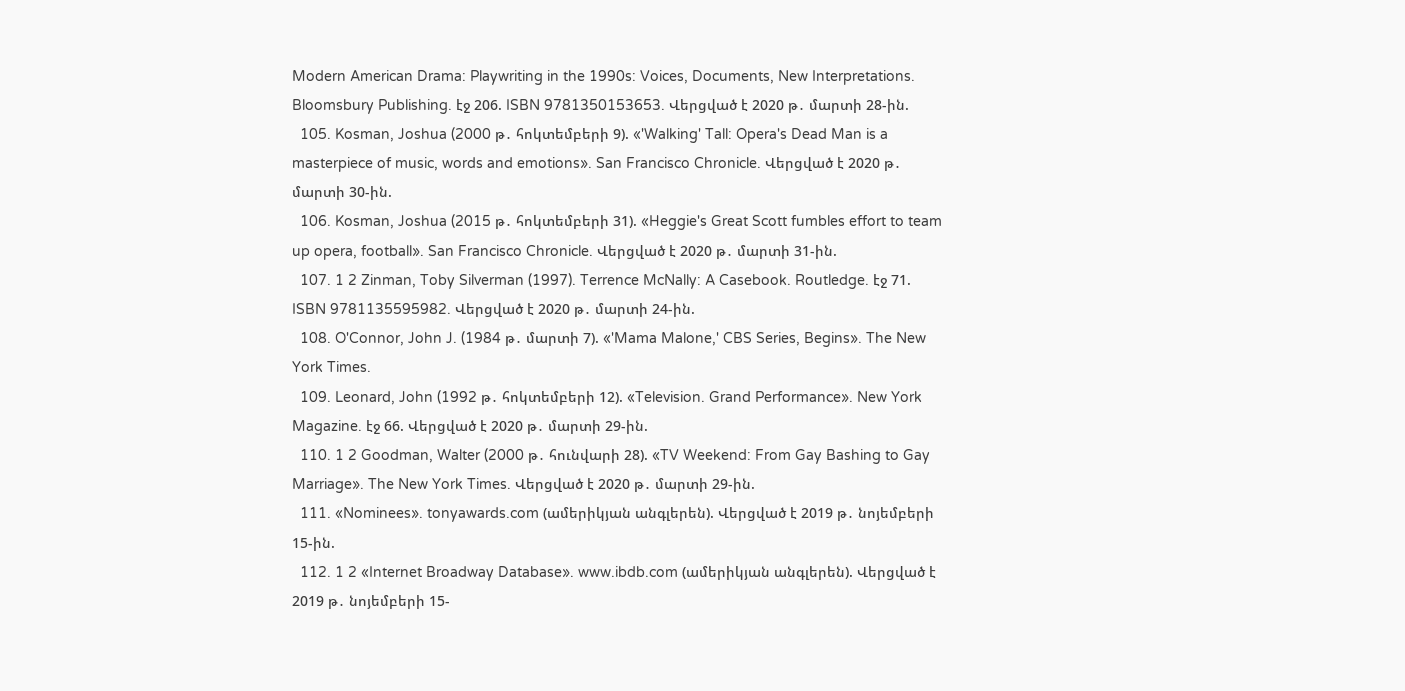Modern American Drama: Playwriting in the 1990s: Voices, Documents, New Interpretations. Bloomsbury Publishing. էջ 206. ISBN 9781350153653. Վերցված է 2020 թ․ մարտի 28-ին.
  105. Kosman, Joshua (2000 թ․ հոկտեմբերի 9). «'Walking' Tall: Opera's Dead Man is a masterpiece of music, words and emotions». San Francisco Chronicle. Վերցված է 2020 թ․ մարտի 30-ին.
  106. Kosman, Joshua (2015 թ․ հոկտեմբերի 31). «Heggie's Great Scott fumbles effort to team up opera, football». San Francisco Chronicle. Վերցված է 2020 թ․ մարտի 31-ին.
  107. 1 2 Zinman, Toby Silverman (1997). Terrence McNally: A Casebook. Routledge. էջ 71. ISBN 9781135595982. Վերցված է 2020 թ․ մարտի 24-ին.
  108. O'Connor, John J. (1984 թ․ մարտի 7). «'Mama Malone,' CBS Series, Begins». The New York Times.
  109. Leonard, John (1992 թ․ հոկտեմբերի 12). «Television. Grand Performance». New York Magazine. էջ 66. Վերցված է 2020 թ․ մարտի 29-ին.
  110. 1 2 Goodman, Walter (2000 թ․ հունվարի 28). «TV Weekend: From Gay Bashing to Gay Marriage». The New York Times. Վերցված է 2020 թ․ մարտի 29-ին.
  111. «Nominees». tonyawards.com (ամերիկյան անգլերեն). Վերցված է 2019 թ․ նոյեմբերի 15-ին.
  112. 1 2 «Internet Broadway Database». www.ibdb.com (ամերիկյան անգլերեն). Վերցված է 2019 թ․ նոյեմբերի 15-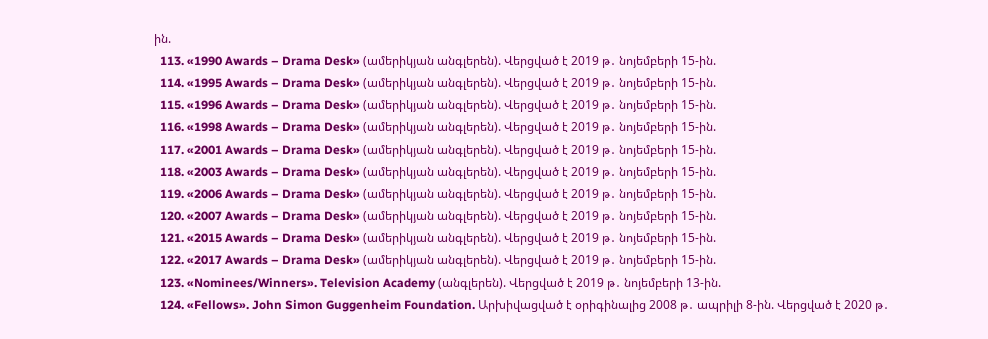ին.
  113. «1990 Awards – Drama Desk» (ամերիկյան անգլերեն). Վերցված է 2019 թ․ նոյեմբերի 15-ին.
  114. «1995 Awards – Drama Desk» (ամերիկյան անգլերեն). Վերցված է 2019 թ․ նոյեմբերի 15-ին.
  115. «1996 Awards – Drama Desk» (ամերիկյան անգլերեն). Վերցված է 2019 թ․ նոյեմբերի 15-ին.
  116. «1998 Awards – Drama Desk» (ամերիկյան անգլերեն). Վերցված է 2019 թ․ նոյեմբերի 15-ին.
  117. «2001 Awards – Drama Desk» (ամերիկյան անգլերեն). Վերցված է 2019 թ․ նոյեմբերի 15-ին.
  118. «2003 Awards – Drama Desk» (ամերիկյան անգլերեն). Վերցված է 2019 թ․ նոյեմբերի 15-ին.
  119. «2006 Awards – Drama Desk» (ամերիկյան անգլերեն). Վերցված է 2019 թ․ նոյեմբերի 15-ին.
  120. «2007 Awards – Drama Desk» (ամերիկյան անգլերեն). Վերցված է 2019 թ․ նոյեմբերի 15-ին.
  121. «2015 Awards – Drama Desk» (ամերիկյան անգլերեն). Վերցված է 2019 թ․ նոյեմբերի 15-ին.
  122. «2017 Awards – Drama Desk» (ամերիկյան անգլերեն). Վերցված է 2019 թ․ նոյեմբերի 15-ին.
  123. «Nominees/Winners». Television Academy (անգլերեն). Վերցված է 2019 թ․ նոյեմբերի 13-ին.
  124. «Fellows». John Simon Guggenheim Foundation. Արխիվացված է օրիգինալից 2008 թ․ ապրիլի 8-ին. Վերցված է 2020 թ․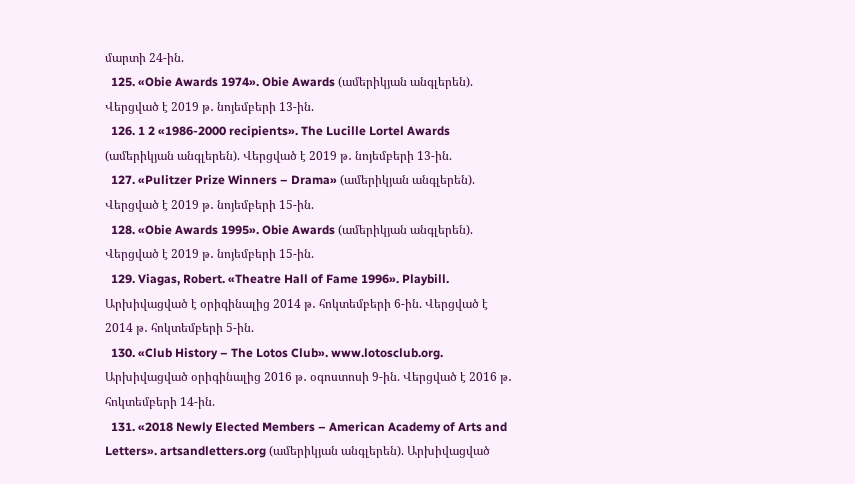մարտի 24-ին.
  125. «Obie Awards 1974». Obie Awards (ամերիկյան անգլերեն). Վերցված է 2019 թ․ նոյեմբերի 13-ին.
  126. 1 2 «1986-2000 recipients». The Lucille Lortel Awards (ամերիկյան անգլերեն). Վերցված է 2019 թ․ նոյեմբերի 13-ին.
  127. «Pulitzer Prize Winners – Drama» (ամերիկյան անգլերեն). Վերցված է 2019 թ․ նոյեմբերի 15-ին.
  128. «Obie Awards 1995». Obie Awards (ամերիկյան անգլերեն). Վերցված է 2019 թ․ նոյեմբերի 15-ին.
  129. Viagas, Robert. «Theatre Hall of Fame 1996». Playbill. Արխիվացված է օրիգինալից 2014 թ․ հոկտեմբերի 6-ին. Վերցված է 2014 թ․ հոկտեմբերի 5-ին.
  130. «Club History – The Lotos Club». www.lotosclub.org. Արխիվացված օրիգինալից 2016 թ․ օգոստոսի 9-ին. Վերցված է 2016 թ․ հոկտեմբերի 14-ին.
  131. «2018 Newly Elected Members – American Academy of Arts and Letters». artsandletters.org (ամերիկյան անգլերեն). Արխիվացված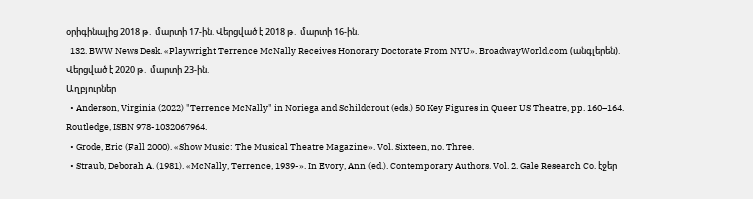օրիգինալից 2018 թ․ մարտի 17-ին. Վերցված է 2018 թ․ մարտի 16-ին.
  132. BWW News Desk. «Playwright Terrence McNally Receives Honorary Doctorate From NYU». BroadwayWorld.com (անգլերեն). Վերցված է 2020 թ․ մարտի 23-ին.
Աղբյուրներ
  • Anderson, Virginia (2022) "Terrence McNally" in Noriega and Schildcrout (eds.) 50 Key Figures in Queer US Theatre, pp. 160–164. Routledge, ISBN 978-1032067964.
  • Grode, Eric (Fall 2000). «Show Music: The Musical Theatre Magazine». Vol. Sixteen, no. Three.
  • Straub, Deborah A. (1981). «McNally, Terrence, 1939-». In Evory, Ann (ed.). Contemporary Authors. Vol. 2. Gale Research Co. էջեր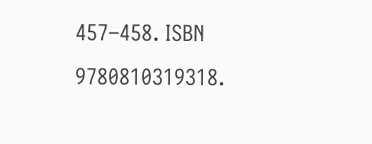457–458. ISBN 9780810319318.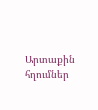Արտաքին հղումներ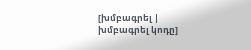[խմբագրել | խմբագրել կոդը]